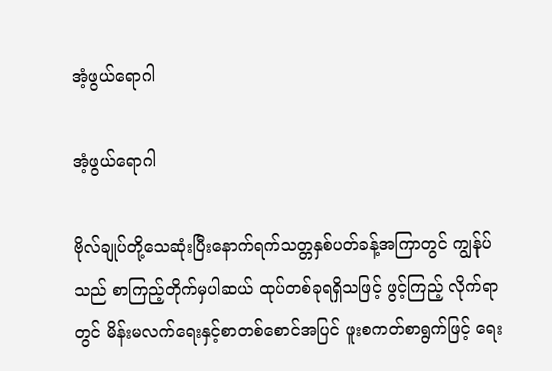အံ့ဖွယ်ရောဂါ

အံ့ဖွယ်ရောဂါ

ဗိုလ်ချုပ်တို့သေဆုံးပြီးနောက်ရက်သတ္တနှစ်ပတ်ခန့်အကြာတွင် ကျွန်ုပ်သည် စာကြည့်တိုက်မှပါဆယ် ထုပ်တစ်ခုရရှိသဖြင့် ဖွင့်ကြည့် လိုက်ရာတွင် မိန်းမလက်ရေးနှင့်စာတစ်စောင်အပြင် ဖူးစကတ်စာရွက်ဖြင့် ရေး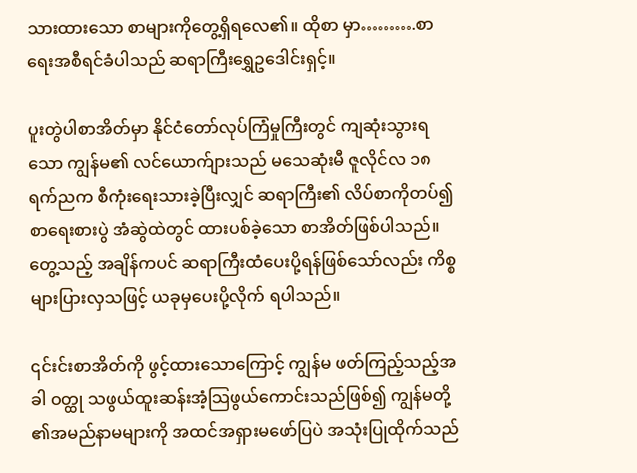သားထားသော စာများကိုတွေ့ရှိရလေ၏။ ထိုစာ မှာ……….စာရေးအစီရင်ခံပါသည် ဆရာကြီးရွှေဥဒေါင်းရှင့်။

ပူးတွဲပါစာအိတ်မှာ နိုင်ငံတော်လုပ်ကြံမှုကြီးတွင် ကျဆုံးသွားရသော ကျွန်မ၏ လင်ယောက်ျားသည် မသေဆုံးမီ ဇူလိုင်လ ၁၈ ရက်ညက စီကုံးရေးသားခဲ့ပြီးလျှင် ဆရာကြီး၏ လိပ်စာကိုတပ်၍ စာရေးစားပွဲ အံဆွဲထဲတွင် ထားပစ်ခဲ့သော စာအိတ်ဖြစ်ပါသည်။ တွေ့သည့် အချိန်ကပင် ဆရာကြီးထံပေးပို့ရန်ဖြစ်သော်လည်း ကိစ္စများပြားလှသဖြင့် ယခုမှပေးပို့လိုက် ရပါသည်။

၎င်းင်းစာအိတ်ကို ဖွင့်ထားသောကြောင့် ကျွန်မ ဖတ်ကြည့်သည့်အခါ ဝတ္ထု သဖွယ်ထူးဆန်းအံ့သြဖွယ်ကောင်းသည်ဖြစ်၍ ကျွန်မတို့ ၏အမည်နာမများကို အထင်အရှားမဖော်ပြပဲ အသုံးပြုထိုက်သည်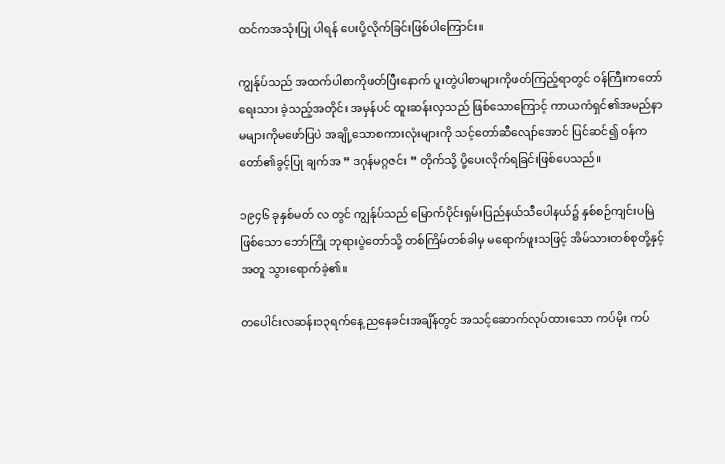ထင်ကအသုံးပြု ပါရန် ပေးပို့လိုက်ခြင်းဖြစ်ပါကြောင်း။

ကျွန်ုပ်သည် အထက်ပါစာကိုဖတ်ပြီးနောက် ပူးတွဲပါစာများကိုဖတ်ကြည့်ရာတွင် ဝန်ကြီးကတော်ရေးသား ခဲ့သည့်အတိုင်း အမှန်ပင် ထူးဆန်းလှသည် ဖြစ်သောကြောင့် ကာယကံရှင်၏အမည်နာမများကိုမဖော်ပြပဲ အချို့သောစကားလုံးများကို သင့်တော်ဆီလျော်အောင် ပြင်ဆင်၍ ဝန်ကတော်၏ခွင့်ပြု ချက်အ ” ဒဂုန်မဂ္ဂဇင်း ” တိုက်သို့ ပို့ပေးလိုက်ရခြင်းဖြစ်ပေသည်။

၁၉၄၆ ခုနှစ်မတ် လ တွင် ကျွန်ုပ်သည် မြောက်ပိုင်းရှမ်းပြည်နယ်သီပေါနယ်၌ နှစ်စဉ်ကျင်းပမြဲဖြစ်သော ဘော်ကြို ဘုရားပွဲတော်သို့ တစ်ကြိမ်တစ်ခါမှ မရောက်ဖူးသဖြင့် အိမ်သားတစ်စုတို့နှင့်အတူ သွားရောက်ခဲ့၏။

တပေါင်းလဆန်း၁၃ရက်နေ့ ညနေခင်းအချိန်တွင် အသင့်ဆောက်လုပ်ထားသော ကပ်မိုး ကပ်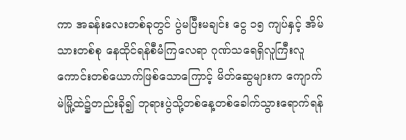ကာ အခန်းလေးတစ်ခုတွင် ပွဲမပြီးမချင်း ငွေ ၁၅ ကျပ်နှင့် အိမ်သားတစ်စု နေထိုင်ရန်စီမံကြလေရာ ဂုဏ်သရေရှိလူကြီးလူကောင်းတစ်ယောက်ဖြစ်သောကြောင့် မိတ်ဆွေများက ကျောက်မဲမြို့ထဲ၌တည်းခို၍ ဘုရားပွဲသို့တစ်နေ့တစ်ခေါက်သွားရောက်ရန်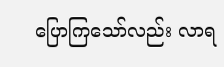ပြောကြသော်လည်း လာရ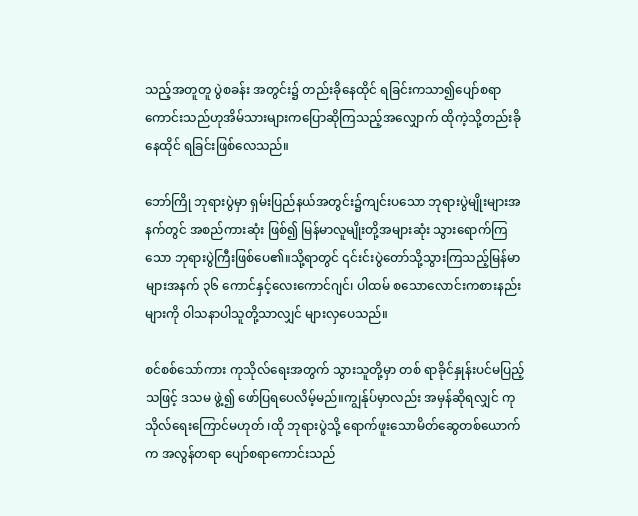သည့်အတူတူ ပွဲစခန်း အတွင်း၌ တည်းခိုနေထိုင် ရခြင်းကသာ၍ပျော်စရာကောင်းသည်ဟုအိမ်သားများကပြောဆိုကြသည့်အလျှောက် ထိုကဲ့သို့တည်းခိုနေထိုင် ရခြင်းဖြစ်လေသည်။

ဘော်ကြို ဘုရားပွဲမှာ ရှမ်းပြည်နယ်အတွင်း၌ကျင်းပသော ဘုရားပွဲမျိုးများအနက်တွင် အစည်ကားဆုံး ဖြစ်၍ မြန်မာလူမျိုးတို့အများဆုံး သွားရောက်ကြသော ဘုရားပွဲကြီးဖြစ်ပေ၏။သို့ရာတွင် ၎င်းင်းပွဲတော်သို့သွားကြသည့်မြန်မာများအနက် ၃၆ ကောင်နှင့်လေးကောင်ဂျင်၊ ပါထမ် စသောလောင်းကစားနည်းများကို ဝါသနာပါသူတို့သာလျှင် များလှပေသည်။

စင်စစ်သော်ကား ကုသိုလ်ရေးအတွက် သွားသူတို့မှာ တစ် ရာခိုင်နှုန်းပင်မပြည့်သဖြင့် ဒသမ ဖွဲ့၍ ဖော်ပြရပေလိမ့်မည်။ကျွန်ုပ်မှာလည်း အမှန်ဆိုရလျှင် ကုသိုလ်ရေးကြောင်မဟုတ် ၊ထို ဘုရားပွဲသို့ ရောက်ဖူးသောမိတ်ဆွေတစ်ယောက်က အလွန်တရာ ပျော်စရာကောင်းသည်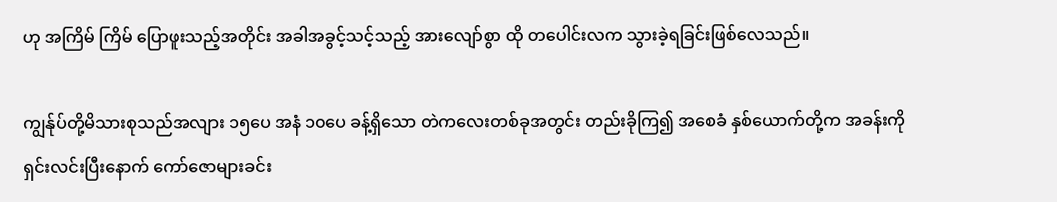ဟု အကြိမ် ကြိမ် ပြောဖူးသည့်အတိုင်း အခါအခွင့်သင့်သည့် အားလျော်စွာ ထို တပေါင်းလက သွားခဲ့ရခြင်းဖြစ်လေသည်။

ကျွန်ုပ်တို့မိသားစုသည်အလျား ၁၅ပေ အနံ ၁၀ပေ ခန့်ရှိသော တဲကလေးတစ်ခုအတွင်း တည်းခိုကြ၍ အစေခံ နှစ်ယောက်တို့က အခန်းကို ရှင်းလင်းပြီးနောက် ကော်ဇောများခင်း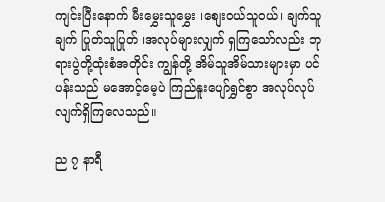ကျင်းပြီးနောက် မီးမွှေးသူမွှေး ၊စျေးဝယ်သူဝယ်၊ ချက်သူချက် ပြုတ်သူပြုတ် ၊အလုပ်များလျှက် ရှကြသော်လည်း ဘုရားပွဲတို့ထုံးစံအတိုင်း ကျွန်တို့ အိမ်သူအိမ်သားများမှာ ပင်ပန်းသည် မအောင့်မေ့ပဲ ကြည်နူးပျော်ရွှင်စွာ အလုပ်လုပ် လျက်ရှိကြလေသည်။

ည ၇ နာရီ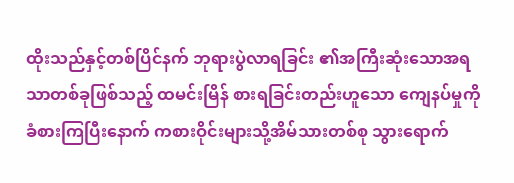ထိုးသည်နှင့်တစ်ပြိင်နက် ဘုရားပွဲလာရခြင်း ၏အကြီးဆုံးသောအရသာတစ်ခုဖြစ်သည့် ထမင်းမြိန် စားရခြင်းတည်းဟူသော ကျေနပ်မှုကိုခံစားကြပြီးနောက် ကစားဝိုင်းများသို့အိမ်သားတစ်စု သွားရောက်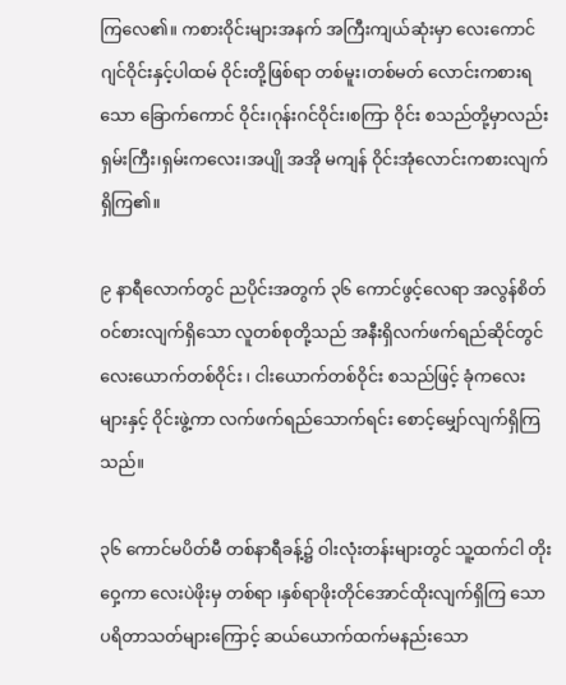ကြလေ၏။ ကစားဝိုင်းများအနက် အကြီးကျယ်ဆုံးမှာ လေးကောင်ဂျင်ဝိုင်းနှင့်ပါထမ် ဝိုင်းတို့ဖြစ်ရာ တစ်မူး၊တစ်မတ် လောင်းကစားရသော ခြောက်ကောင် ဝိုင်း၊ဂုန်းဂင်ဝိုင်း၊စကြာ ဝိုင်း စသည်တို့မှာလည်း ရှမ်းကြီး၊ရှမ်းကလေး၊အပျို အအို မကျန် ဝိုင်းအုံလောင်းကစားလျက်ရှိကြ၏။

၉ နာရီလောက်တွင် ညပိုင်းအတွက် ၃၆ ကောင်ဖွင့်လေရာ အလွန်စိတ်ဝင်စားလျက်ရှိသော လူတစ်စုတို့သည် အနီးရှိလက်ဖက်ရည်ဆိုင်တွင် လေးယောက်တစ်ဝိုင်း ၊ ငါးယောက်တစ်ဝိုင်း စသည်ဖြင့် ခုံကလေးများနှင့် ဝိုင်းဖွဲ့ကာ လက်ဖက်ရည်သောက်ရင်း စောင့်မျှော်လျက်ရှိကြ သည်။

၃၆ ကောင်မပိတ်မီ တစ်နာရီခန့်၌ ဝါးလုံးတန်းများတွင် သူ့ထက်ငါ တိုးဝှေ့ကာ လေးပဲဖိုးမှ တစ်ရာ ၊နှစ်ရာဖိုးတိုင်အောင်ထိုးလျက်ရှိကြ သော ပရိတာသတ်များကြောင့် ဆယ်ယောက်ထက်မနည်းသော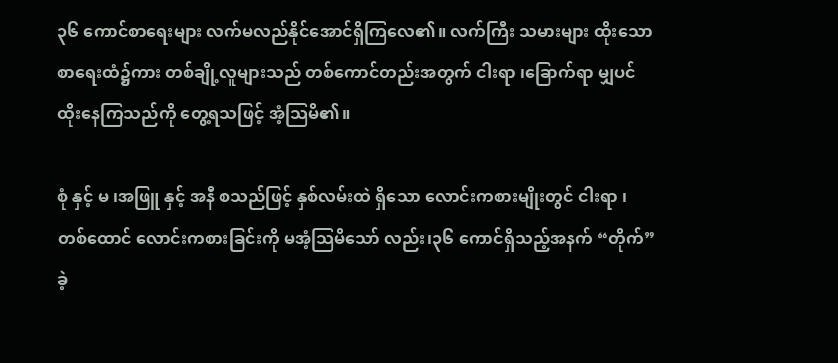၃၆ ကောင်စာရေးများ လက်မလည်နိုင်အောင်ရှိကြလေ၏။ လက်ကြီး သမားများ ထိုးသော စာရေးထံ၌ကား တစ်ချို့လူများသည် တစ်ကောင်တည်းအတွက် ငါးရာ ၊ခြောက်ရာ မျှပင် ထိုးနေကြသည်ကို တွေ့ရသဖြင့် အံ့သြမိ၏။

စုံ နှင့် မ ၊အဖြူ နှင့် အနီ စသည်ဖြင့် နှစ်လမ်းထဲ ရှိသော လောင်းကစားမျိုးတွင် ငါးရာ ၊တစ်ထောင် လောင်းကစားခြင်းကို မအံ့သြမိသော် လည်း၊၃၆ ကောင်ရှိသည့်အနက် “တိုက်” ခဲ့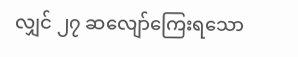လျှင် ၂၇ ဆလျော်ကြေးရသော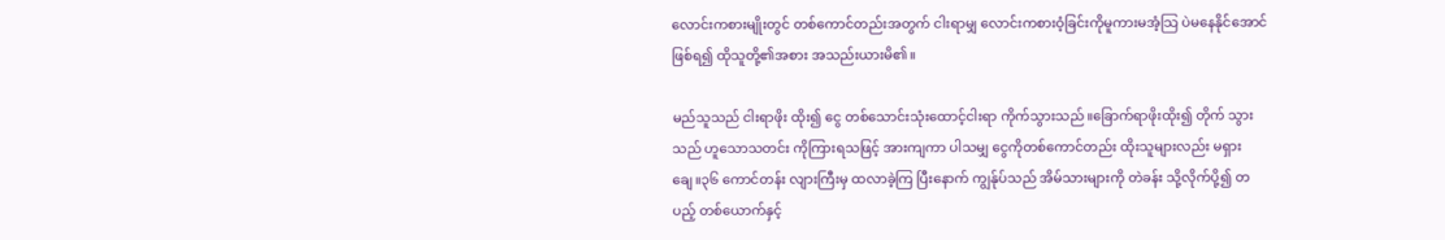လောင်းကစားမျိုးတွင် တစ်ကောင်တည်းအတွက် ငါးရာမျှ လောင်းကစားဝံ့ခြင်းကိုမူကားမအံ့သြ ပဲမနေနိုင်အောင်ဖြစ်ရ၍ ထိုသူတို့၏အစား အသည်းယားမိ၏။

မည်သူသည် ငါးရာဖိုး ထိုး၍ ငွေ တစ်သောင်းသုံးထောင့်ငါးရာ ကိုက်သွားသည်။ခြောက်ရာဖိုးထိုး၍ တိုက် သွား သည် ဟူသောသတင်း ကိုကြားရသဖြင့် အားကျကာ ပါသမျှ ငွေကိုတစ်ကောင်တည်း ထိုးသူများလည်း မရှားချေ။၃၆ ကောင်တန်း လျားကြီးမှ ထလာခဲ့ကြ ပြီးနောက် ကျွန်ုပ်သည် အိမ်သားများကို တဲခန်း သို့လိုက်ပို့၍ တပည့် တစ်ယောက်နှင့်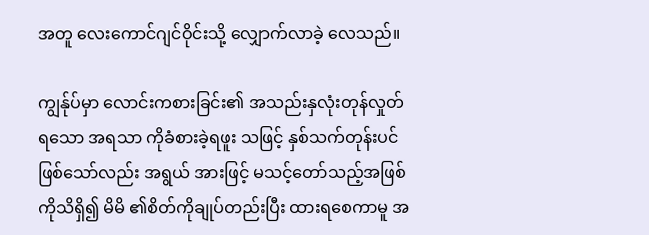အတူ လေးကောင်ဂျင်ဝိုင်းသို့ လျှောက်လာခဲ့ လေသည်။

ကျွန်ုပ်မှာ လောင်းကစားခြင်း၏ အသည်းနှလုံးတုန်လှုတ်ရသော အရသာ ကိုခံစားခဲ့ရဖူး သဖြင့် နှစ်သက်တုန်းပင်ဖြစ်သော်လည်း အရွယ် အားဖြင့် မသင့်တော်သည့်အဖြစ်ကိုသိရှိ၍ မိမိ ၏စိတ်ကိုချုပ်တည်းပြီး ထားရစေကာမူ အ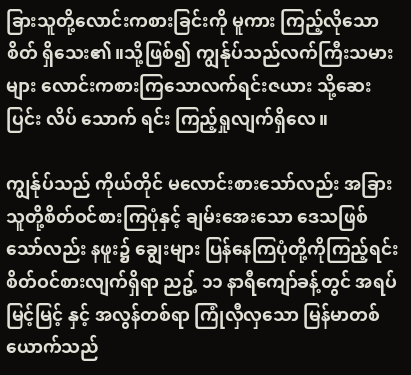ခြားသူတို့လောင်းကစားခြင်းကို မူကား ကြည့်လိုသောစိတ် ရှိသေး၏။သို့ဖြစ်၍ ကျွန်ုပ်သည်လက်ကြီးသမားများ လောင်းကစားကြသောလက်ရင်းဇယား သို့ဆေးပြင်း လိပ် သောက် ရင်း ကြည့်ရှုလျက်ရှိလေ။

ကျွန်ုပ်သည် ကိုယ်တိုင် မလောင်းစားသော်လည်း အခြားသူတို့စိတ်ဝင်စားကြပုံနှင့် ချမ်းအေးသော ဒေသဖြစ်သော်လည်း နဖူး၌ ချွေးများ ပြန်နေကြပုံတို့ကိုကြည့်ရင်း စိတ်ဝင်စားလျက်ရှိရာ ညဥ့် ၁၁ နာရီကျော်ခန့်တွင် အရပ်မြင့်မြင့် နှင့် အလွန်တစ်ရာ ကြုံလှီလှသော မြန်မာတစ်ယောက်သည်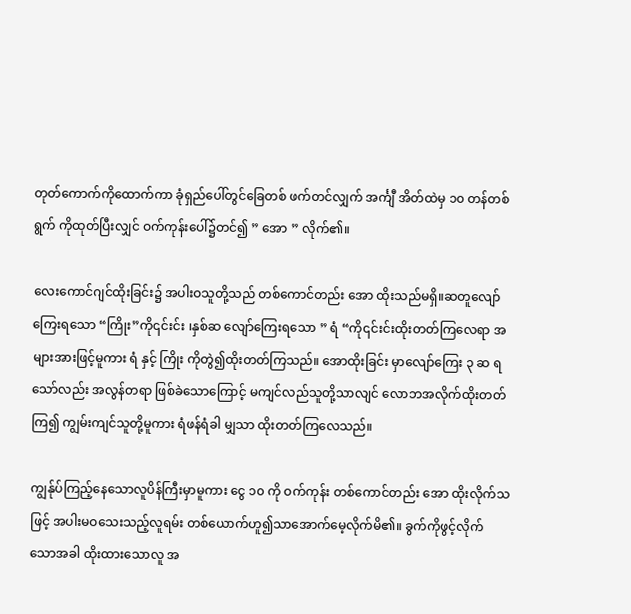တုတ်ကောက်ကိုထောက်ကာ ခုံရှည်ပေါ်တွင်ခြေတစ် ဖက်တင်လျှက် အင်္ကျီ အိတ်ထဲမှ ၁၀ တန်တစ်ရွက် ကိုထုတ်ပြီးလျှင် ဝက်ကုန်းပေါ်၌တင်၍ ” အော ” လိုက်၏။

လေးကောင်ဂျင်ထိုးခြင်း၌ အပါးဝသူတို့သည် တစ်ကောင်တည်း အော ထိုးသည်မရှိ။ဆတူလျော်ကြေးရသော “ကြိုး”ကို၎င်းင်း ၊နှစ်ဆ လျော်ကြေးရသော ” ရံ “ကို၎င်းင်းထိုးတတ်ကြလေရာ အများအားဖြင့်မူကား ရံ နှင့် ကြိုး ကိုတွဲ၍ထိုးတတ်ကြသည်။ အောထိုးခြင်း မှာလျော်ကြေး ၃ ဆ ရသော်လည်း အလွန်တရာ ဖြစ်ခဲသောကြောင့် မကျင်လည်သူတို့သာလျင် လောဘအလိုက်ထိုးတတ်ကြ၍ ကျွမ်းကျင်သူတို့မူကား ရံဖန်ရံခါ မျှသာ ထိုးတတ်ကြလေသည်။

ကျွန်ုပ်ကြည့်နေသောလူပိန်ကြီးမှာမူကား ငွေ ၁၀ ကို ဝက်ကုန်း တစ်ကောင်တည်း အော ထိုးလိုက်သဖြင့် အပါးမဝသေးသည့်လူရမ်း တစ်ယောက်ဟူ၍သာအောက်မေ့လိုက်မိ၏။ ခွက်ကိုဖွင့်လိုက် သောအခါ ထိုးထားသောလူ အ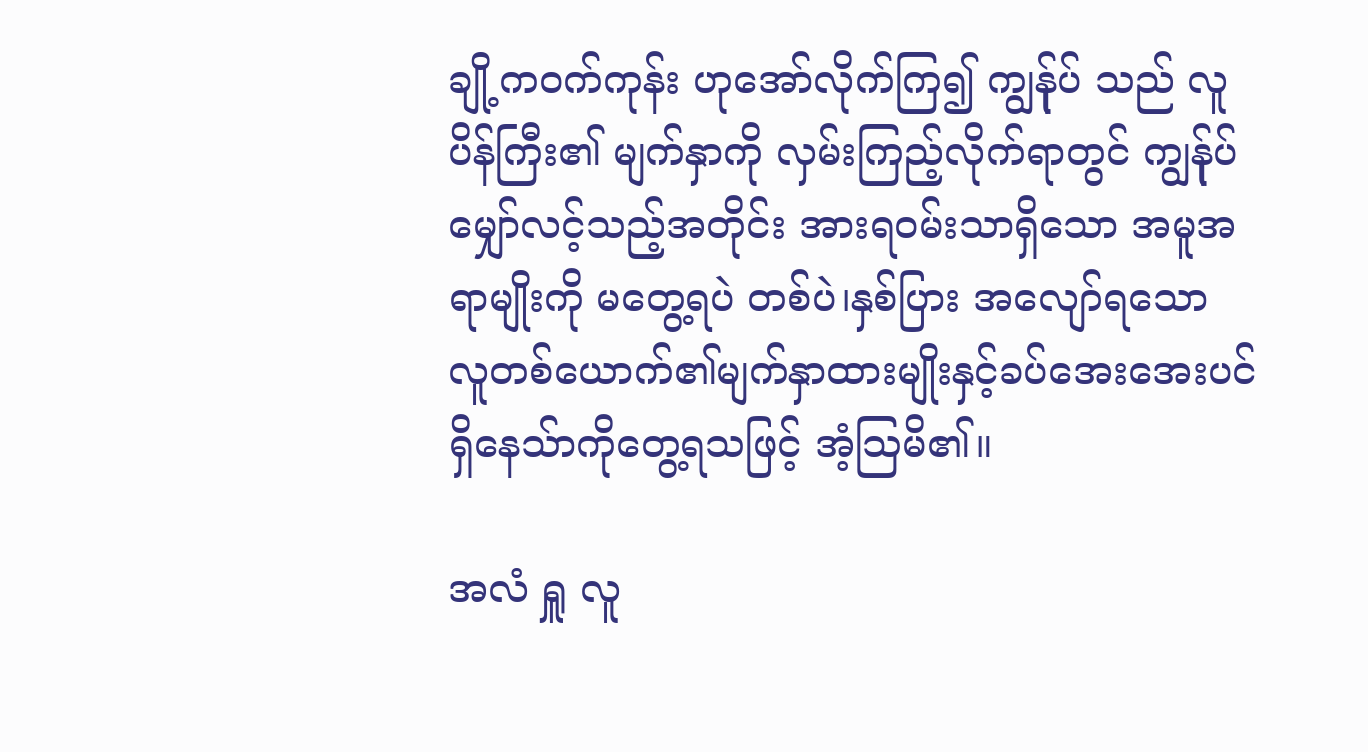ချို့ကဝက်ကုန်း ဟုအော်လိုက်ကြ၍ ကျွန်ုပ် သည် လူပိန်ကြီး၏ မျက်နှာကို လှမ်းကြည့်လိုက်ရာတွင် ကျွန်ုပ် မျှော်လင့်သည့်အတိုင်း အားရဝမ်းသာရှိသော အမူအရာမျိုးကို မတွေ့ရပဲ တစ်ပဲ၊နှစ်ပြား အလျော်ရသော လူတစ်ယောက်၏မျက်နှာထားမျိုးနှင့်ခပ်အေးအေးပင် ရှိနေသ်ာကိုတွေ့ရသဖြင့် အံ့သြမိ၏။

အလံ ရှူ လူ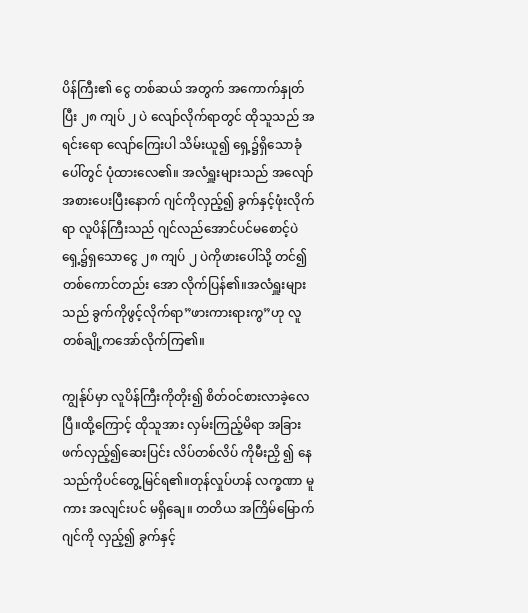ပိန်ကြီး၏ ငွေ တစ်ဆယ် အတွက် အကောက်နှုတ်ပြီး ၂၈ ကျပ် ၂ ပဲ လျော်လိုက်ရာတွင် ထိုသူသည် အရင်းရော လျော်ကြေးပါ သိမ်းယူ၍ ရှေ့၌ရှိသောခုံပေါ်တွင် ပုံထားလေ၏။ အလံရှူးများသည် အလျော်အစားပေးပြီးနောက် ဂျင်ကိုလှည့်၍ ခွက်နှင့်ဖုံးလိုက်ရာ လူပိန်ကြီးသည် ဂျင်လည်အောင်ပင်မစောင့်ပဲ ရှေ့၌ရှသောငွေ ၂၈ ကျပ် ၂ ပဲကိုဖားပေါ်သို့ တင်၍တစ်ကောင်တည်း အော လိုက်ပြန်၏။အလံရှူးများသည် ခွက်ကိုဖွင့်လိုက်ရာ”ဖားကားရားကွ”ဟု လူတစ်ချို့ကအော်လိုက်ကြ၏။

ကျွန်ုပ်မှာ လူပိန်ကြီးကိုတိုး၍ စိတ်ဝင်စားလာခဲ့လေပြီ။ထို့ကြောင့် ထိုသူအား လှမ်းကြည့်မိရာ အခြားဖက်လှည့်၍ဆေးပြင်း လိပ်တစ်လိပ် ကိုမီးညှိ ၍ နေသည်ကိုပင်တွေ့မြင်ရ၏။တုန်လှုပ်ဟန် လက္ခဏာ မူကား အလျင်းပင် မရှိချေ။ တတိယ အကြိမ်မြောက် ဂျင်ကို လှည့်၍ ခွက်နှင့်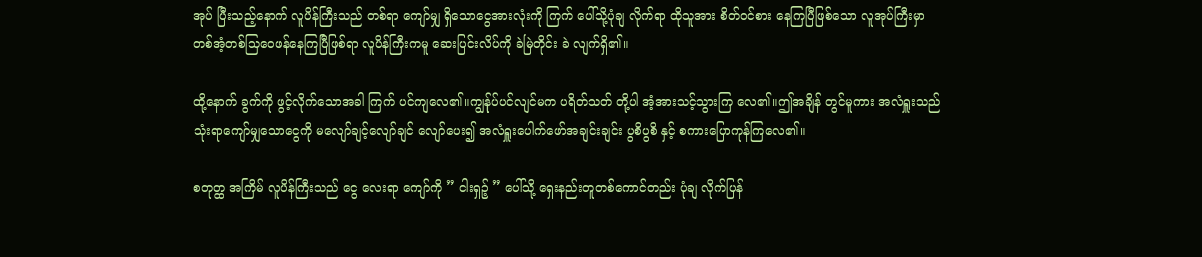အုပ် ပြီးသည့်နောက် လူပိန်ကြီးသည် တစ်ရာ ကျော်မျှ ရှိသောငွေအားလုံးကို ကြက် ပေါ်သို့ပုံချ လိုက်ရာ ထိုသူအား စိတ်ဝင်စား နေကြပြီဖြစ်သော လူအုပ်ကြီးမှာ တစ်အံ့တစ်သြဝေဖန်နေကြပြီဖြစ်ရာ လူပိန်ကြီးကမူ ဆေးပြင်းလိပ်ကို ခဲမြဲတိုင်း ခဲ လျက်ရှိ၏။

ထို့နောက် ခွက်ကို ဖွင့်လိုက်သောအခါ ကြက် ပင်ကျလေ၏။ကျွန်ုပ်ပင်လျင်မက ပရိတ်သတ် တို့ပါ အံ့အားသင့်သွားကြ လေ၏။ဤအချိန် တွင်မူကား အလံရှူးသည် သုံးရာကျော်မျှသောငွေကို မလျော်ချင့်လျော်ချင် လျော်ပေး၍ အလံရှူးပေါက်ဖော်အချင်းချင်း ပွစိပွစိ နှင့် စကားပြောကုန်ကြလေ၏။

စတုတ္ထ အကြိမ် လူပိန်ကြီးသည် ငွေ လေးရာ ကျော်ကို ” ငါးရှဉ့် ” ပေါ်သို့ ရှေးနည်းတူတစ်ကောင်တည်း ပုံချ လိုက်ပြန်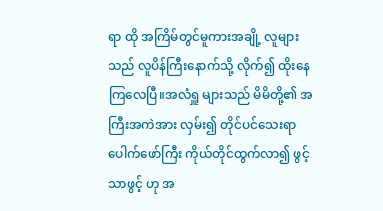ရာ ထို အကြိမ်တွင်မူကားအချို့ လူများသည် လူပိန်ကြီးနောက်သို့ လိုက်၍ ထိုးနေကြလေပြီ။အလံရှူ များသည် မိမိတို့၏ အကြီးအကဲအား လှမ်း၍ တိုင်ပင်သေးရာ ပေါက်ဖော်ကြီး ကိုယ်တိုင်ထွက်လာ၍ ဖွင့်သာဖွင့် ဟု အ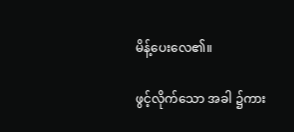မိန့်ပေးလေ၏။

ဖွင့်လိုက်သော အခါ ၌ကား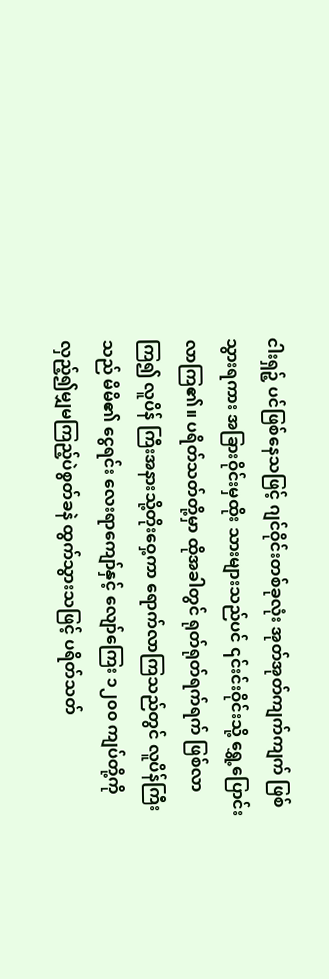ငါးရှဉ့် ပင်ဖြစ်နေသဖြင့် ဂျင်ဝိုင်းတစ်ခုလုံး အုတ်အုတ်ကျက်ကျက် ဖြစ်သွားရကား အခြားဝိုင်းမှထိုး သားများသည်ပင် ၎င်းင်းဝိုင်းသို့ ရွှေ့ပြောင်းလာကြ၏။ ပရိတ်သတ်တို့မှာ ထိုအခါတွင် ရုတ်ရုတ်ရက်ရက် ဖြစ်လာကြ၍ လူပိန် ကြီးအနားသို့တိုးဝှေ့ကာ ရောက်လာကြသည်တွင် လူပိန်ကြီးသည် မိမိ၏ ငွေရင်း လေးရာကျော်နှင့် လျော်ကြေး ၁၂၀၀ ကျပ်တို့ကို လှည့်၍မျှမကြည့်ပဲစွတ်ခနဲ ထွက်သွားသဖြင့် ပရိတ်သတ်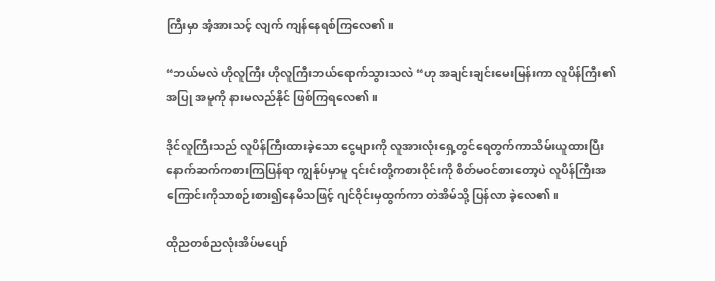ကြီးမှာ အံ့အားသင့် လျက် ကျန်နေရစ်ကြလေ၏။

“ဘယ်မလဲ ဟိုလူကြီး ဟိုလူကြီးဘယ်ရောက်သွားသလဲ “ဟု အချင်းချင်းမေးမြန်းကာ လူပိန်ကြီး၏ အပြု အမူကို နားမလည်နိုင် ဖြစ်ကြရလေ၏။

ဒိုင်လူကြီးသည် လူပိန်ကြီးထားခဲ့သော ငွေများကို လူအားလုံးရှေ့တွင်ရေတွက်ကာသိမ်းယူထားပြီးနောက်ဆက်ကစားကြပြန်ရာ ကျွန်ုပ်မှာမူ ၎င်းင်းတို့ကစားဝိုင်းကို စိတ်မဝင်စားတော့ပဲ လူပိန်ကြီးအကြောင်းကိုသာစဉ်းစား၍နေမိသဖြင့် ဂျင်ဝိုင်းမှထွက်ကာ တဲအိမ်သို့ ပြန်လာ ခဲ့လေ၏။

ထိုညတစ်ညလုံးအိပ်မပျော်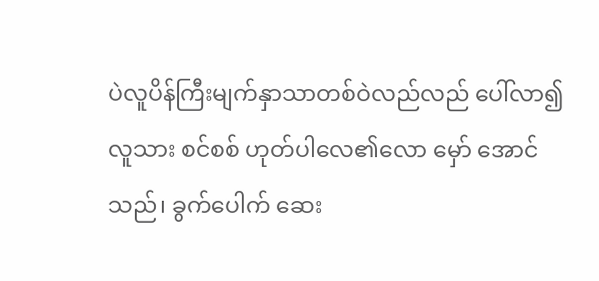ပဲလူပိန်ကြီးမျက်နှာသာတစ်ဝဲလည်လည် ပေါ်လာ၍ လူသား စင်စစ် ဟုတ်ပါလေ၏လော မှော် အောင်သည်၊ ခွက်ပေါက် ဆေး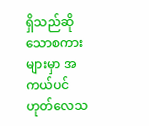ရှိသည်ဆိုသောစကားများမှာ အကယ်ပင် ဟုတ်လေသ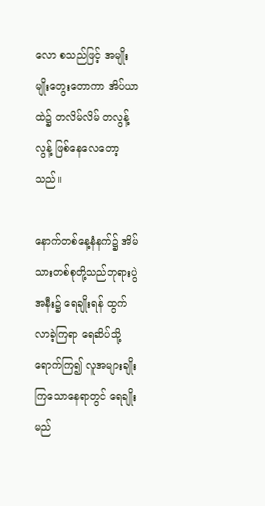လော စသည်ဖြင့် အမျိုးမျိုးတွေးတောကာ အိပ်ယာထဲ၌ တလိမ်လိမ် တလွန့်လွန့် ဖြစ်နေလေတော့သည်။

နောက်တစ်နေ့နံနက်၌ အိမ်သားတစ်စုတို့သည်ဘုရားပွဲအနီး၌ ရေချိုးရန် ထွက်လာခဲ့ကြရာ ရေဆိပ်သို့ရောက်ကြ၍ လူအများချိုးကြသောနေရာတွင် ရေချိုးမည်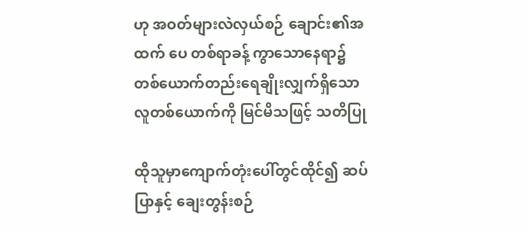ဟု အဝတ်များလဲလှယ်စဉ် ချောင်း၏အထက် ပေ တစ်ရာခန့် ကွာသောနေရာ၌ တစ်ယောက်တည်းရေချိုးလျှက်ရှိသောလူတစ်ယောက်ကို မြင်မိသဖြင့် သတိပြု

ထိုသူမှာကျောက်တုံးပေါ်တွင်ထိုင်၍ ဆပ်ပြာနှင့် ချေးတွန်းစဉ်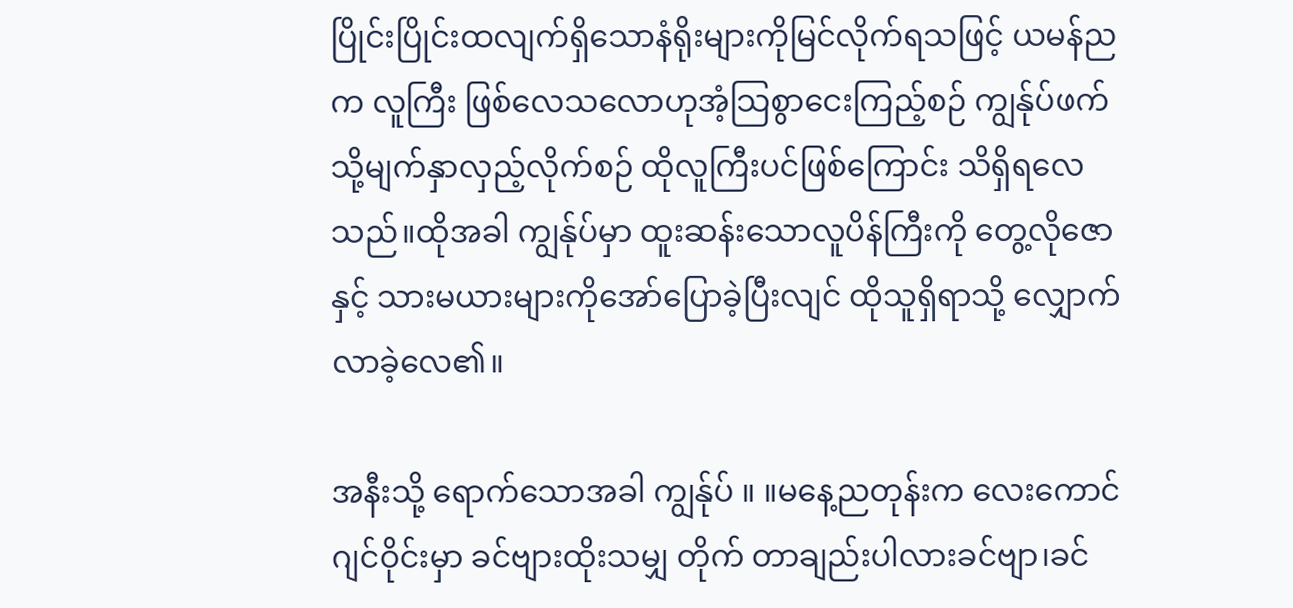ပြိုင်းပြိုင်းထလျက်ရှိသောနံရိုးများကိုမြင်လိုက်ရသဖြင့် ယမန်ညက လူကြီး ဖြစ်လေသလောဟုအံ့သြစွာငေးကြည့်စဉ် ကျွန်ုပ်ဖက်သို့မျက်နှာလှည့်လိုက်စဉ် ထိုလူကြီးပင်ဖြစ်ကြောင်း သိရှိရလေသည်။ထိုအခါ ကျွန်ုပ်မှာ ထူးဆန်းသောလူပိန်ကြီးကို တွေ့လိုဇော နှင့် သားမယားများကိုအော်ပြောခဲ့ပြီးလျင် ထိုသူရှိရာသို့ လျှောက်လာခဲ့လေ၏။

အနီးသို့ ရောက်သောအခါ ကျွန်ုပ် ။ ။မနေ့ညတုန်းက လေးကောင်ဂျင်ဝိုင်းမှာ ခင်ဗျားထိုးသမျှ တိုက် တာချည်းပါလားခင်ဗျာ၊ခင်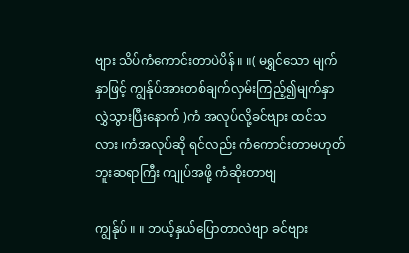ဗျား သိပ်ကံကောင်းတာပဲပိန် ။ ။( မရွှင်သော မျက်နှာဖြင့် ကျွန်ုပ်အားတစ်ချက်လှမ်းကြည့်၍မျက်နှာလွှဲသွားပြီးနောက် )ကံ အလုပ်လို့ခင်ဗျား ထင်သလား ၊ကံအလုပ်ဆို ရင်လည်း ကံကောင်းတာမဟုတ်ဘူးဆရာကြီး ကျုပ်အဖို့ ကံဆိုးတာဗျ

ကျွန်ုပ် ။ ။ ဘယ့်နှယ်ပြောတာလဲဗျာ ခင်ဗျား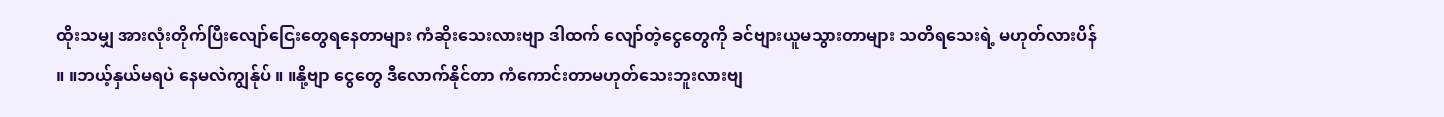ထိုးသမျှ အားလုံးတိုက်ပြီးလျော်ငြေးတွေရနေတာများ ကံဆိုးသေးလားဗျာ ဒါထက် လျော်တဲ့ငွေတွေကို ခင်ဗျားယူမသွားတာများ သတိရသေးရဲ့ မဟုတ်လားပိန် ။ ။ဘယ့်နှယ်မရပဲ နေမလဲကျွန်ုပ် ။ ။နို့ဗျာ ငွေတွေ ဒီလောက်နိုင်တာ ကံကောင်းတာမဟုတ်သေးဘူးလားဗျ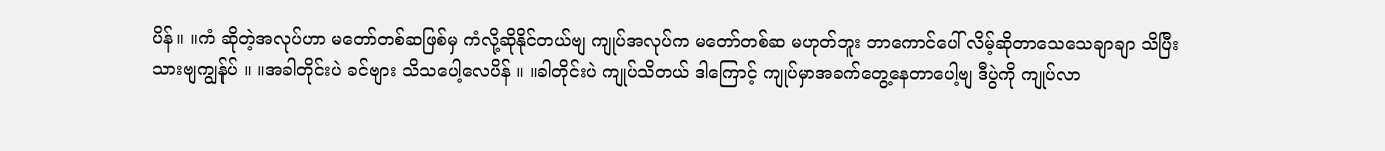ပိန်။ ။ကံ ဆိုတဲ့အလုပ်ဟာ မတော်တစ်ဆဖြစ်မှ ကံလို့ဆိုနိုင်တယ်ဗျ ကျုပ်အလုပ်က မတော်တစ်ဆ မဟုတ်ဘူး ဘာကောင်ပေါ် လိမ့်ဆိုတာသေသေချာချာ သိပြီးသားဗျကျွန်ုပ် ။ ။အခါတိုင်းပဲ ခင်ဗျား သိသပေါ့လေပိန် ။ ။ခါတိုင်းပဲ ကျုပ်သိတယ် ဒါကြောင့် ကျုပ်မှာအခက်တွေ့နေတာပေါ့ဗျ ဒီပွဲကို ကျုပ်လာ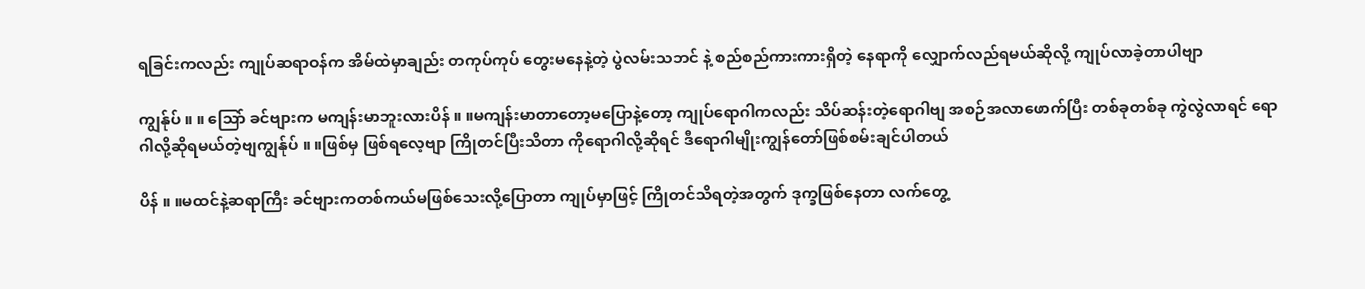ရခြင်းကလည်း ကျုပ်ဆရာဝန်က အိမ်ထဲမှာချည်း တကုပ်ကုပ် တွေးမနေနဲ့တဲ့ ပွဲလမ်းသဘင် နဲ့ စည်စည်ကားကားရှိတဲ့ နေရာကို လျှောက်လည်ရမယ်ဆိုလို့ ကျုပ်လာခဲ့တာပါဗျာ

ကျွန်ုပ် ။ ။ သြော် ခင်ဗျားက မကျန်းမာဘူးလားပိန် ။ ။မကျန်းမာတာတော့မပြောနဲ့တော့ ကျုပ်ရောဂါကလည်း သိပ်ဆန်းတဲ့ရောဂါဗျ အစဉ်အလာဖောက်ပြီး တစ်ခုတစ်ခု ကွဲလွဲလာရင် ရောဂါလို့ဆိုရမယ်တဲ့ဗျကျွန်ုပ် ။ ။ဖြစ်မှ ဖြစ်ရလေ့ဗျာ ကြိုတင်ပြီးသိတာ ကိုရောဂါလို့ဆိုရင် ဒီရောဂါမျိုးကျွန်တော်ဖြစ်စမ်းချင်ပါတယ်

ပိန် ။ ။မထင်နဲ့ဆရာကြီး ခင်ဗျားကတစ်ကယ်မဖြစ်သေးလို့ပြောတာ ကျုပ်မှာဖြင့် ကြိုတင်သိရတဲ့အတွက် ဒုက္ခဖြစ်နေတာ လက်တွေ့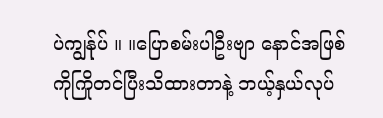ပဲကျွန်ုပ် ။ ။ပြောစမ်းပါဦးဗျာ နောင်အဖြစ်ကိုကြိုတင်ပြီးသိထားတာနဲ့ ဘယ့်နှယ်လုပ်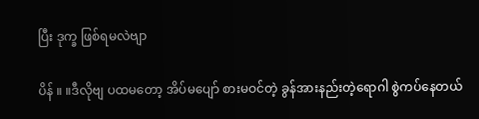ပြီး ဒုက္ခ ဖြစ်ရမလဲဗျာ

ပိန် ။ ။ဒီလိုဗျ ပထမတော့ အိပ်မပျော် စားမဝင်တဲ့ ခွန်အားနည်းတဲ့ရောဂါ စွဲကပ်နေတယ်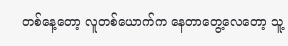တစ်နေ့တော့ လူတစ်ယောက်က နေတာတွေ့လေတော့ သူ့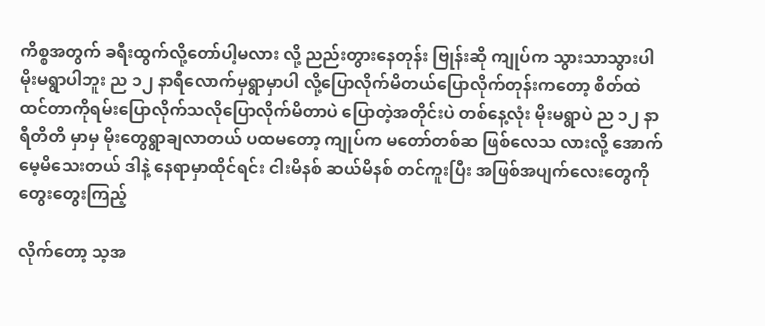ကိစ္စအတွက် ခရီးထွက်လို့တော်ပါ့မလား လို့ ညည်းတွားနေတုန်း ဗြုန်းဆို ကျုပ်က သွားသာသွားပါ မိုးမရွာပါဘူး ည ၁၂ နာရီလောက်မှရွာမှာပါ လို့ပြောလိုက်မိတယ်ပြောလိုက်တုန်းကတော့ စိတ်ထဲထင်တာကိုရမ်းပြောလိုက်သလိုပြောလိုက်မိတာပဲ ပြောတဲ့အတိုင်းပဲ တစ်နေ့လုံး မိုးမရွာပဲ ည ၁၂ နာရီတိတိ မှာမှ မိုးတွေရွာချလာတယ် ပထမတော့ ကျုပ်က မတော်တစ်ဆ ဖြစ်လေသ လားလို့ အောက်မေ့မိသေးတယ် ဒါနဲ့ နေရာမှာထိုင်ရင်း ငါးမိနစ် ဆယ်မိနစ် တင်ကူးပြီး အဖြစ်အပျက်လေးတွေကို တွေးတွေးကြည့်

လိုက်တော့ သ့အ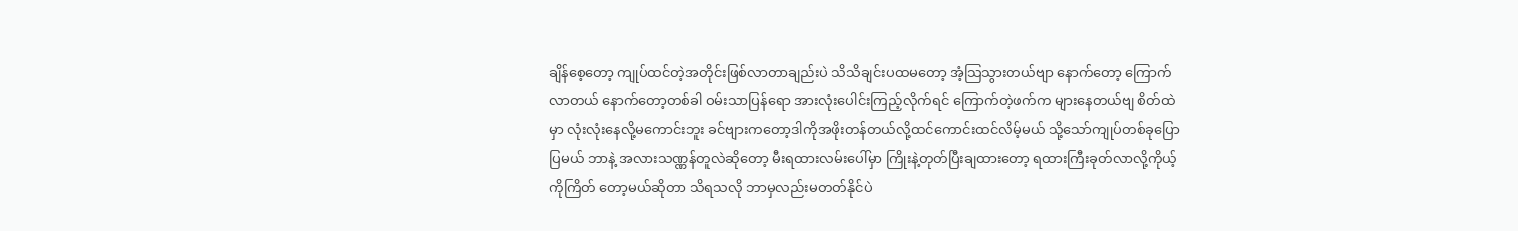ချိန်စေ့တော့ ကျုပ်ထင်တဲ့အတိုင်းဖြစ်လာတာချည်းပဲ သိသိချင်းပထမတော့ အံ့သြသွားတယ်ဗျာ နောက်တော့ ကြောက်လာတယ် နောက်တော့တစ်ခါ ဝမ်းသာပြန်ရော အားလုံးပေါင်းကြည့်လိုက်ရင် ကြောက်တဲ့ဖက်က များနေတယ်ဗျ စိတ်ထဲမှာ လုံးလုံးနေလို့မကောင်းဘူး ခင်ဗျားကတော့ဒါကိုအဖိုးတန်တယ်လို့ထင်ကောင်းထင်လိမ့်မယ် သို့သော်ကျုပ်တစ်ခုပြောပြမယ် ဘာနဲ့ အလားသဏ္ဏန်တူလဲဆိုတော့ မီးရထားလမ်းပေါ်မှာ ကြိုးနဲ့တုတ်ပြီးချထားတော့ ရထားကြီးခုတ်လာလို့ကိုယ့်ကိုကြိတ် တော့မယ်ဆိုတာ သိရသလို ဘာမှလည်းမတတ်နိုင်ပဲ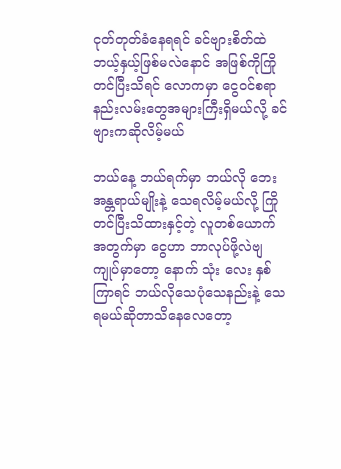ငုတ်တုတ်ခံနေရရင် ခင်ဗျားစိတ်ထဲ ဘယ့်နှယ့်ဖြစ်မလဲနောင် အဖြစ်ကိုကြို တင်ပြီးသိရင် လောကမှာ ငွေဝင်စရာနည်းလမ်းတွေအများကြီးရှိမယ်လို့ ခင်ဗျားကဆိုလိမ့်မယ်

ဘယ်နေ့ ဘယ်ရက်မှာ ဘယ်လို ဘေးအန္တရာယ်မျိုးနဲ့ သေရလိမ့်မယ်လို့ ကြိုတင်ပြီးသိထားနှင့်တဲ့ လူတစ်ယောက်အတွက်မှာ ငွေဟာ ဘာလုပ်ဖို့လဲဗျ ကျုပ်မှာတော့ နောက် သုံး လေး နှစ်ကြာရင် ဘယ်လိုသေပုံသေနည်းနဲ့ သေရမယ်ဆိုတာသိနေလေတော့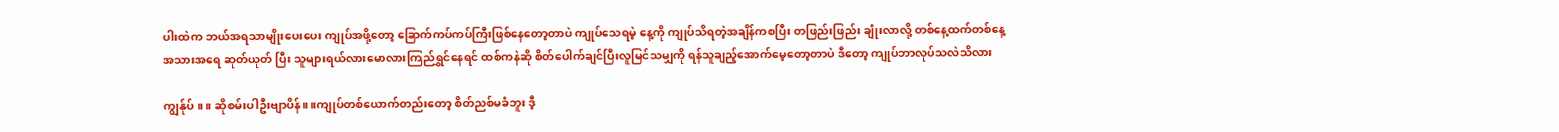ပါးထဲက ဘယ်အရသာမျိုးပေးပေး ကျုပ်အဖို့တော့ ခြောက်ကပ်ကပ်ကြီးဖြစ်နေတော့တာပဲ ကျုပ်သေရမဲ့ နေ့ကို ကျုပ်သိရတဲ့အချိန်ကစပြီး တဖြည်းဖြည်း ချုံးလာလို့ တစ်နေ့ထက်တစ်နေ့ အသားအရေ ဆုတ်ယုတ် ပြီး သူများရယ်လားမောလားကြည်ရွှင်နေရင် ထစ်ကနဲဆို စိတ်ပေါက်ချင်ပြီးလူမြင်သမျှကို ရန်သူချည့်အောက်မေ့တော့တာပဲ ဒီတော့ ကျုပ်ဘာလုပ်သလဲသိလား

ကျွန်ုပ် ။ ။ ဆိုစမ်းပါဦးဗျာပိန်။ ။ကျုပ်တစ်ယောက်တည်းတော့ စိတ်ညစ်မခံဘူး ဒီ့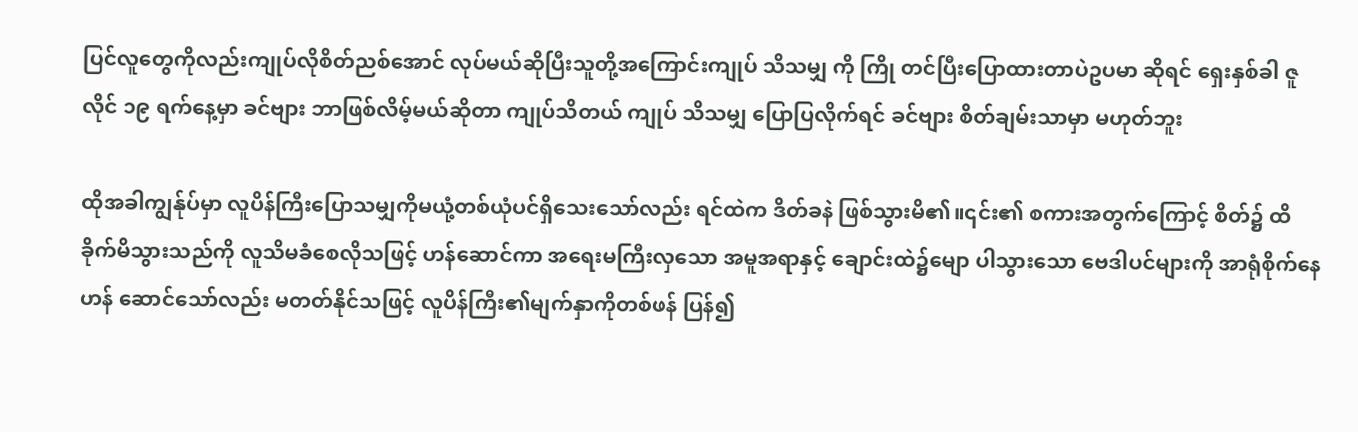ပြင်လူတွေကိုလည်းကျုပ်လိုစိတ်ညစ်အောင် လုပ်မယ်ဆိုပြီးသူတို့အကြောင်းကျုပ် သိသမျှ ကို ကြို တင်ပြီးပြောထားတာပဲဥပမာ ဆိုရင် ရှေးနှစ်ခါ ဇူလိုင် ၁၉ ရက်နေ့မှာ ခင်ဗျား ဘာဖြစ်လိမ့်မယ်ဆိုတာ ကျုပ်သိတယ် ကျုပ် သိသမျှ ပြောပြလိုက်ရင် ခင်ဗျား စိတ်ချမ်းသာမှာ မဟုတ်ဘူး

ထိုအခါကျွန်ုပ်မှာ လူပိန်ကြီးပြောသမျှကိုမယုံ့တစ်ယုံပင်ရှိသေးသော်လည်း ရင်ထဲက ဒိတ်ခနဲ ဖြစ်သွားမိ၏။၎င်း၏ စကားအတွက်ကြောင့် စိတ်၌ ထိခိုက်မိသွားသည်ကို လူသိမခံစေလိုသဖြင့် ဟန်ဆောင်ကာ အရေးမကြီးလှသော အမူအရာနှင့် ချောင်းထဲ၌မျော ပါသွားသော ဗေဒါပင်များကို အာရုံစိုက်နေဟန် ဆောင်သော်လည်း မတတ်နိုင်သဖြင့် လူပိန်ကြီး၏မျက်နှာကိုတစ်ဖန် ပြန်၍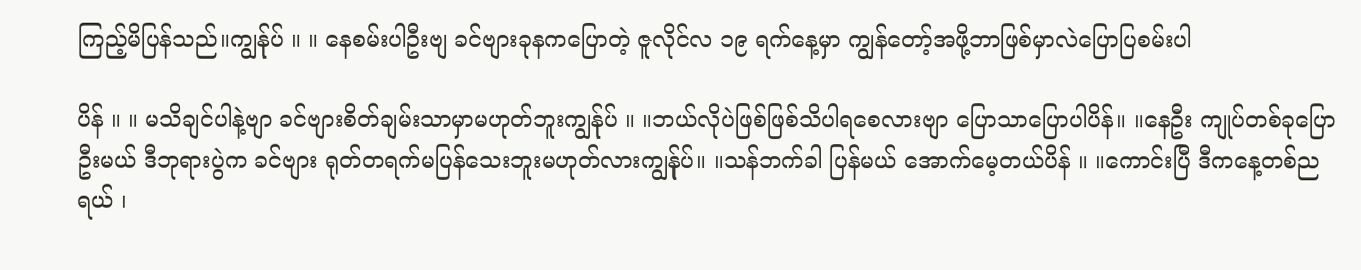ကြည့်မိပြန်သည်။ကျွန်ုပ် ။ ။ နေစမ်းပါဦးဗျ ခင်ဗျားခုနကပြောတဲ့ ဇူလိုင်လ ၁၉ ရက်နေ့မှာ ကျွန်တော့်အဖို့ဘာဖြစ်မှာလဲပြောပြစမ်းပါ

ပိန် ။ ။ မသိချင်ပါနဲ့ဗျာ ခင်ဗျားစိတ်ချမ်းသာမှာမဟုတ်ဘူးကျွန်ုပ် ။ ။ဘယ်လိုပဲဖြစ်ဖြစ်သိပါရစေလားဗျာ ပြောသာပြောပါပိန်။ ။နေဦး ကျုပ်တစ်ခုပြောဦးမယ် ဒီဘုရားပွဲက ခင်ဗျား ရုတ်တရက်မပြန်သေးဘူးမဟုတ်လားကျွန်ုပ်။ ။သန်ဘက်ခါ ပြန်မယ် အောက်မေ့တယ်ပိန် ။ ။ကောင်းပြီ ဒီကနေ့တစ်ညရယ် ၊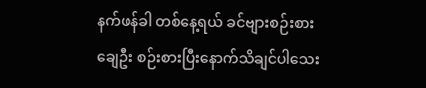နက်ဖန်ခါ တစ်နေ့ရယ် ခင်ဗျားစဉ်းစားချေဦး စဉ်းစားပြီးနောက်သိချင်ပါသေး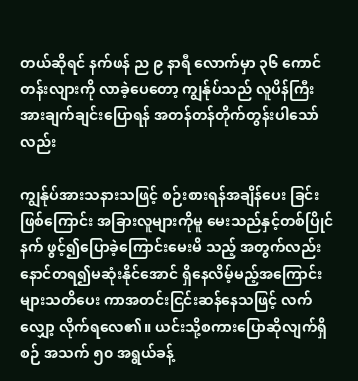တယ်ဆိုရင် နက်ဖန် ည ၉ နာရီ လောက်မှာ ၃၆ ကောင်တန်းလျားကို လာခဲ့ပေတော့ ကျွန်ုပ်သည် လူပိန်ကြီးအားချက်ချင်းပြောရန် အတန်တန်တိုက်တွန်းပါသော်လည်း

ကျွန်ုပ်အားသနားသဖြင့် စဉ်းစားရန်အချိန်ပေး ခြင်းဖြစ်ကြောင်း အခြားလူများကိုမူ မေးသည်နှင့်တစ်ပြိုင်နက် ဖွင့်၍ပြောခဲ့ကြောင်းမေးမိ သည့် အတွက်လည်းနောင်တရ၍မဆုံးနိုင်အောင် ရှိနေလိမ့်မည့်အကြောင်း များသတိပေး ကာအတင်းငြင်းဆန်နေသဖြင့် လက်လျှော့ လိုက်ရလေ၏။ ယင်းသို့စကားပြောဆိုလျက်ရှိစဉ် အသက် ၅၀ အရွယ်ခန့်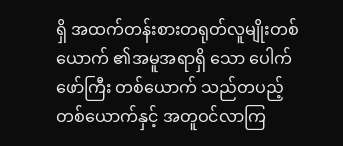ရှိ အထက်တန်းစားတရုတ်လူမျိုးတစ်ယောက် ၏အမူအရာရှိ သော ပေါက်ဖော်ကြီး တစ်ယောက် သည်တပည့် တစ်ယောက်နှင့် အတူဝင်လာကြ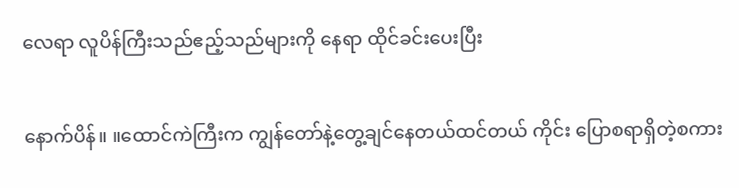လေရာ လူပိန်ကြီးသည်ဧည့်သည်များကို နေရာ ထိုင်ခင်းပေးပြီး

နောက်ပိန်။ ။ထောင်ကဲကြီးက ကျွန်တော်နဲ့တွေ့ချင်နေတယ်ထင်တယ် ကိုင်း ပြောစရာရှိတဲ့စကား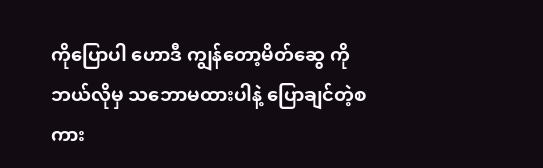ကိုပြောပါ ဟောဒီ ကျွန်တော့မိတ်ဆွေ ကိုဘယ်လိုမှ သဘောမထားပါနဲ့ ပြောချင်တဲ့စကား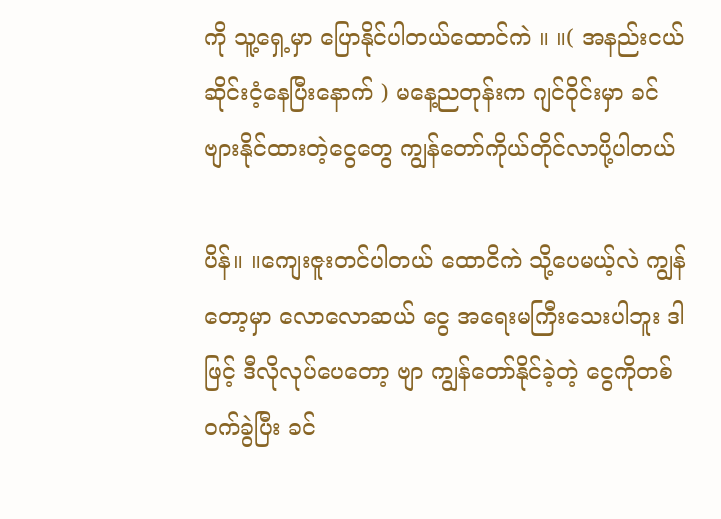ကို သူ့ရှေ့မှာ ပြောနိုင်ပါတယ်ထောင်ကဲ ။ ။( အနည်းငယ် ဆိုင်းငံ့နေပြီးနောက် ) မနေ့ညတုန်းက ဂျင်ဝိုင်းမှာ ခင်ဗျားနိုင်ထားတဲ့ငွေတွေ ကျွန်တော်ကိုယ်တိုင်လာပို့ပါတယ်

ပိန်။ ။ကျေးဇူးတင်ပါတယ် ထောငိကဲ သို့ပေမယ့်လဲ ကျွန်တော့မှာ လောလောဆယ် ငွေ အရေးမကြီးသေးပါဘူး ဒါဖြင့် ဒီလိုလုပ်ပေတော့ ဗျာ ကျွန်တော်နိုင်ခဲ့တဲ့ ငွေကိုတစ်ဝက်ခွဲပြီး ခင်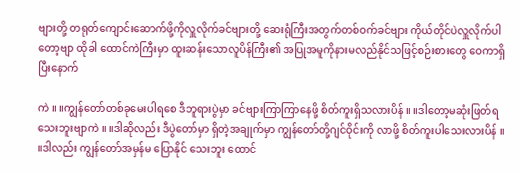ဗျားတို့ တရုတ်ကျောင်းဆောက်ဖို့ကိုလှူလိုက်ခင်ဗျားတို့ ဆေးရုံကြီးအတွက်တစ်ဝက်ခင်ဗျား ကိုယ်တိုင်ပဲလှူလိုက်ပါတော့ဗျာ ထိုခါ ထောင်ကဲကြီးမှာ ထူးဆန်းသောလူပိန်ကြီး၏ အပြုအမူကိုနားမလည်နိုင်သဖြင့်စဉ်းစားတွေ ဝေကာရှိပြီးနောက်

ကဲ ။ ။ကျွန်တော်တစ်ခုမေးပါရစေ ဒီဘူရားပွဲမှာ ခင်ဗျားကြာကြာနေဖို့ စိတ်ကူးရှိသလားပိန် ။ ။ဒါတော့မဆုံးဖြတ်ရသေးဘူးဗျာကဲ ။ ။ဒါဆိုလည်း ဒီပွဲတော်မှာ ရှိတဲ့အချုက်မှာ ကျွန်တော်တို့ဂျင်ဝိုင်းကို လာဖို့ စိတ်ကူးပါသေးလားပိန် ။ ။ဒါလည်း ကျွန်တော်အမှန်မ ပြောနိုင် သေးဘူး ထောင်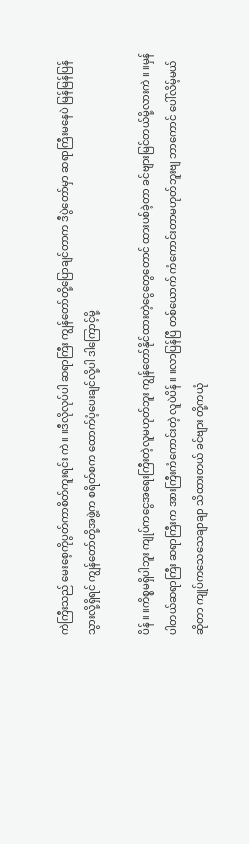ကဲကြီးသည် မေးစေ့ကိုပွတ်ကာစိတ်ကူးရင်း ကဲ ။ ။ဒီလိုလုပ်ပါ ဆရာကြီး ကျွန်တော်တို့ပြောချင်တာက ဒီပွဲတော်မှာ ဆရာကြီးမနေပဲ မြန်မြန်ပြန်သွားလို့ရှိရင် ကျွန်တော်တို့အဖွဲ့က စရိတ်စက ထောက်ပံ့ပေးချင်လို့ပါ ဒါကြောင့်မို့

ပိန် ။ ။ကိစ္စမရှိပါဘူး ကျုပ်ကငွေအရေးကြီးတဲ့လူမဟုတ်ဘူး ကျွန်တော်နိုင်ထားတဲ့ငွေတွေတောင် ထားပစ်ခဲ့တာ ခင်ဗျားမြင်တယ်မို့လားကဲ ။ ။မှန်ပါတယ်ဆရာကြီး ဆရာကြီးက အားကြီးကံကောင်းတဲ့ လူပဲပိန် ။ ။လာပြန်ပြီ တစ်ယောက် ကံကောင်းတာမဟုတ်ဘူးဗျ ဘာကောင် ပေါ်လိမ့်မယ်ဆိုတာ ကျုပ်ကသေသေချာချာ သိထားတယ် ခင်ဗျား တို့ကယုံ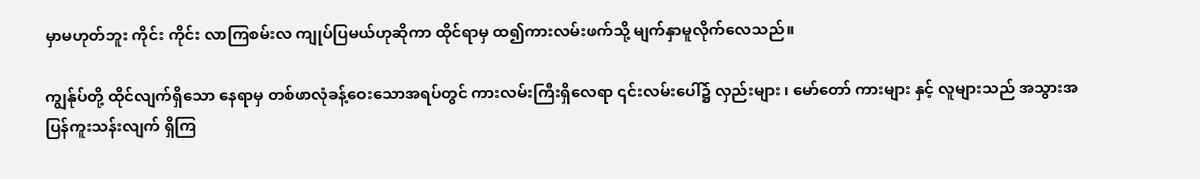မှာမဟုတ်ဘူး ကိုင်း ကိုင်း လာကြစမ်းလ ကျုပ်ပြမယ်ဟုဆိုကာ ထိုင်ရာမှ ထ၍ကားလမ်းဖက်သို့ မျက်နှာမူလိုက်လေသည်။

ကျွန်ုပ်တို့ ထိုင်လျက်ရှိသော နေရာမှ တစ်ဖာလုံခန့်ဝေးသောအရပ်တွင် ကားလမ်းကြီးရှိလေရာ ၎င်းလမ်းပေါ်၌ လှည်းများ ၊ မော်တော် ကားများ နှင့် လူများသည် အသွားအပြန်ကူးသန်းလျက် ရှိကြ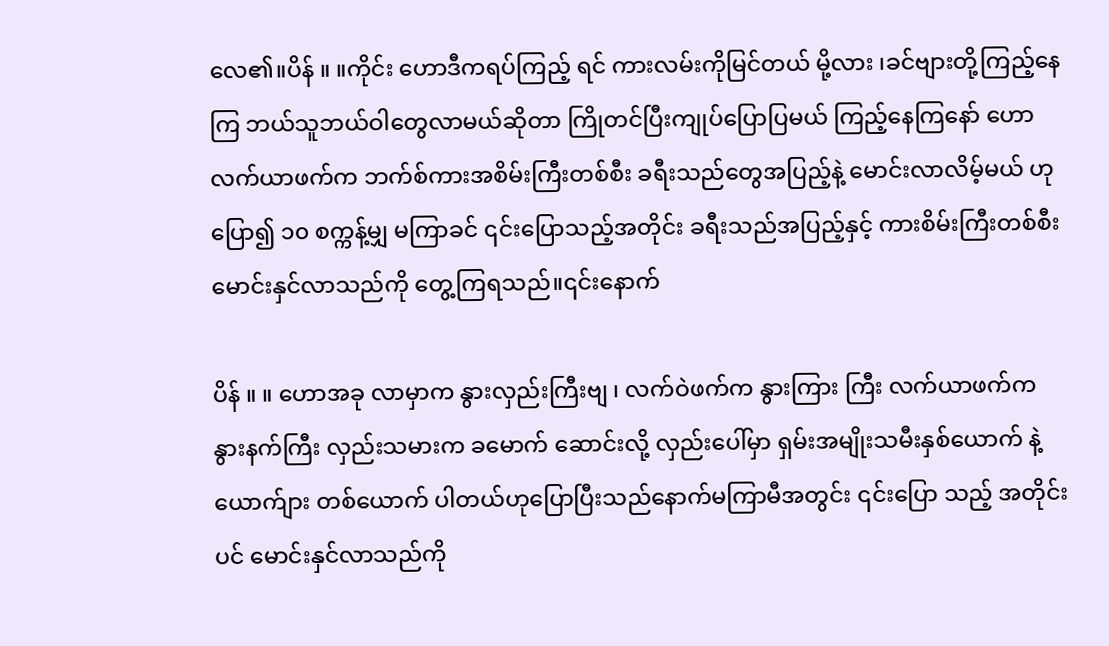လေ၏။ပိန် ။ ။ကိုင်း ဟောဒီကရပ်ကြည့် ရင် ကားလမ်းကိုမြင်တယ် မို့လား ၊ခင်ဗျားတို့ကြည့်နေကြ ဘယ်သူဘယ်ဝါတွေလာမယ်ဆိုတာ ကြိုတင်ပြီးကျုပ်ပြောပြမယ် ကြည့်နေကြနော် ဟော လက်ယာဖက်က ဘက်စ်ကားအစိမ်းကြီးတစ်စီး ခရီးသည်တွေအပြည့်နဲ့ မောင်းလာလိမ့်မယ် ဟုပြော၍ ၁၀ စက္ကန့်မျှ မကြာခင် ၎င်းပြောသည့်အတိုင်း ခရီးသည်အပြည့်နှင့် ကားစိမ်းကြီးတစ်စီး မောင်းနှင်လာသည်ကို တွေ့ကြရသည်။၎င်းနောက်

ပိန် ။ ။ ဟောအခု လာမှာက နွားလှည်းကြီးဗျ ၊ လက်ဝဲဖက်က နွားကြား ကြီး လက်ယာဖက်က နွားနက်ကြီး လှည်းသမားက ခမောက် ဆောင်းလို့ လှည်းပေါ်မှာ ရှမ်းအမျိုးသမီးနှစ်ယောက် နဲ့ ယောက်ျား တစ်ယောက် ပါတယ်ဟုပြောပြီးသည်နောက်မကြာမီအတွင်း ၎င်းပြော သည့် အတိုင်းပင် မောင်းနှင်လာသည်ကို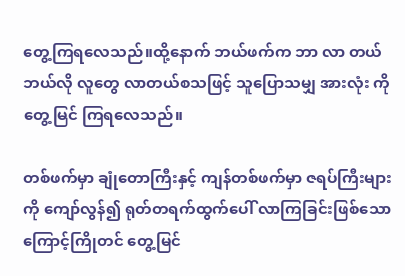တွေ့ကြရလေသည်။ထို့နောက် ဘယ်ဖက်က ဘာ လာ တယ် ဘယ်လို လူတွေ လာတယ်စသဖြင့် သူပြောသမျှ အားလုံး ကိုတွေ့မြင် ကြရလေသည်။

တစ်ဖက်မှာ ချုံတောကြီးနှင့် ကျန်တစ်ဖက်မှာ ဇရပ်ကြီးများကို ကျော်လွန်၍ ရုတ်တရက်ထွက်ပေါ် လာကြခြင်းဖြစ်သောကြောင့်ကြိုတင် တွေ့မြင်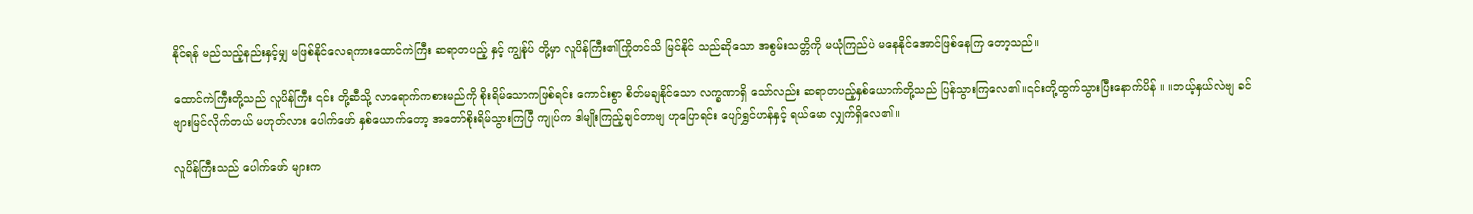နိုင်ရန် မည်သည့်နည်းနှင့်မျှ မဖြစ်နိုင်လေရကားထောင်ကဲကြီး ဆရာတပည့် နှင့် ကျွန်ုပ် တို့မှာ လူပိန်ကြီး၏ကြိုတင်သိ မြင်နိုင် သည်ဆိုသော အစွမ်းသတ္တိကို မယုံကြည်ပဲ မနေနိုင်အောင်ဖြစ်နေကြ တော့သည်။

ထောင်ကဲကြီးတို့သည် လူပိန်ကြီး ၎င်း တို့ဆီသို့ လာရောက်ကစားမည်ကို စိုးရိမ်သောကဖြစ်ရင်း ကောင်းစွာ စိတ်မချနိုင်သော လက္ခဏာရှိ သော်လည်း ဆရာတပည့်နှစ်ယောက်တို့သည် ပြန်သွားကြလေ၏။၎င်းတို့ထွက်သွားပြီးနောက်ပိန် ။ ။ဘယ့်နှယ်လဲဗျ ခင်ဗျားမြင်လိုက်တယ် မဟုတ်လား ပေါက်ဖော် နှစ်ယောက်တော့ အတော်စိုးရိမ်သွားကြပြီ ကျုပ်က ဒါမျိုးကြည့်ချင်တာဗျ ဟုပြောရင်း ပျော်ရွှင်ဟန်နှင့် ရယ်မော လျှက်ရှိလေ၏။

လူပိန်ကြီးသည် ပေါက်ဖော် များက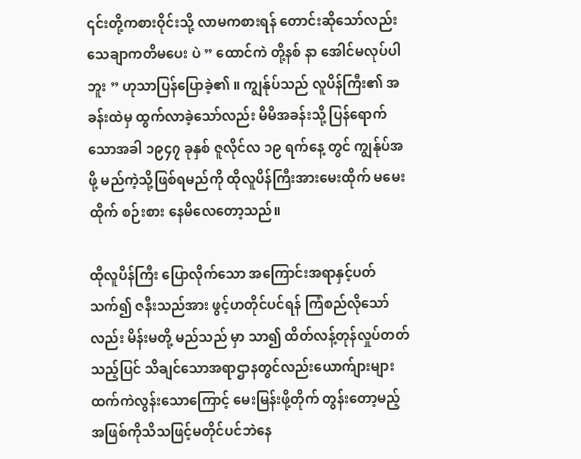၎င်းတို့ကစားဝိုင်းသို့ လာမကစားရန် တောင်းဆိုသော်လည်း သေချာကတိမပေး ပဲ ” ထောင်ကဲ တို့နစ် နာ အေါင်မလုပ်ပါဘူး ” ဟုသာပြန်ပြောခဲ့၏ ။ ကျွန်ုပ်သည် လူပိန်ကြီး၏ အခန်းထဲမှ ထွက်လာခဲ့သော်လည်း မိမိအခန်းသို့ ပြန်ရောက် သောအခါ ၁၉၄၇ ခုနှစ် ဇူလိုင်လ ၁၉ ရက်နေ့ တွင် ကျွန်ုပ်အဖို့ မည်ကဲ့သို့ဖြစ်ရမည်ကို ထိုလူပိန်ကြီးအားမေးထိုက် မမေးထိုက် စဉ်းစား နေမိလေတော့သည်။

ထိုလူပိန်ကြီး ပြောလိုက်သော အကြောင်းအရာနှင့်ပတ်သက်၍ ဇနီးသည်အား ဖွင့်ဟတိုင်ပင်ရန် ကြံစည်လိုသော်လည်း မိန်းမတို့ မည်သည် မှာ သာ၍ ထိတ်လန့်တုန်လှုပ်တတ်သည့်ပြင် သိချင်သောအရာဌာနတွင်လည်းယောက်ျားများထက်ကဲလွန်းသောကြောင့် မေးမြန်းဖို့တိုက် တွန်းတော့မည့်အဖြစ်ကိုသိသဖြင့်မတိုင်ပင်ဘဲနေ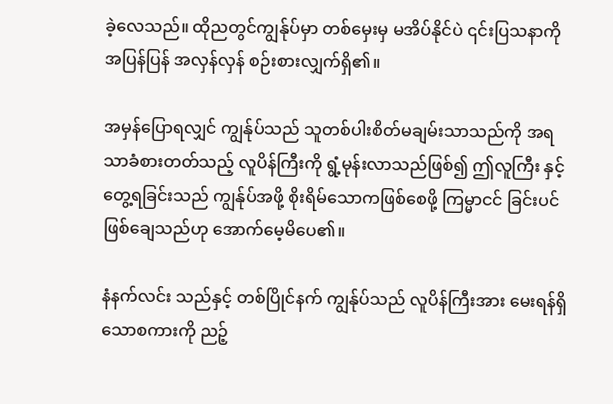ခဲ့လေသည်။ ထိုညတွင်ကျွန်ုပ်မှာ တစ်မှေးမှ မအိပ်နိုင်ပဲ ၎င်းပြသနာကိုအပြန်ပြန် အလှန်လှန် စဉ်းစားလျှက်ရှိ၏။

အမှန်ပြောရလျှင် ကျွန်ုပ်သည် သူတစ်ပါးစိတ်မချမ်းသာသည်ကို အရသာခံစားတတ်သည့် လူပိန်ကြီးကို ရွံ့မုန်းလာသည်ဖြစ်၍ ဤလူကြီး နှင့်တွေ့ရခြင်းသည် ကျွန်ုပ်အဖို့ စိုးရိမ်သောကဖြစ်စေဖို့ ကြမ္မာငင် ခြင်းပင်ဖြစ်ချေသည်ဟု အောက်မေ့မိပေ၏။

နံနက်လင်း သည်နှင့် တစ်ပြိုင်နက် ကျွန်ုပ်သည် လူပိန်ကြီးအား မေးရန်ရှိသောစကားကို ညဉ့်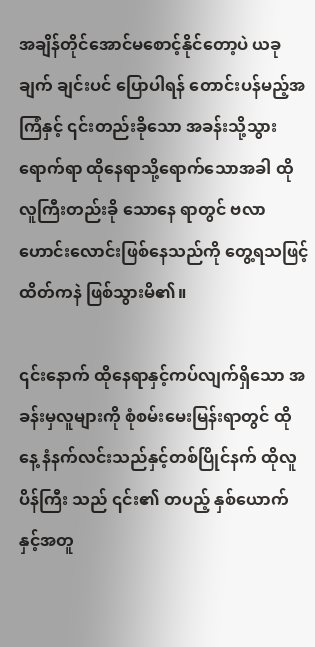အချိန်တိုင်အောင်မစောင့်နိုင်တော့ပဲ ယခုချက် ချင်းပင် ပြောပါရန် တောင်းပန်မည့်အကြံနှင့် ၎င်းတည်းခိုသော အခန်းသို့သွားရောက်ရာ ထိုနေရာသို့ရောက်သောအခါ ထိုလူကြီးတည်းခို သောနေ ရာတွင် ဗလာဟောင်းလောင်းဖြစ်နေသည်ကို တွေ့ရသဖြင့် ထိတ်ကနဲ ဖြစ်သွားမိ၏။

၎င်းနောက် ထိုနေရာနှင့်ကပ်လျက်ရှိသော အခန်းမှလူများကို စုံစမ်းမေးမြန်းရာတွင် ထိုနေ့ နံနက်လင်းသည်နှင့်တစ်ပြိုင်နက် ထိုလူပိန်ကြီး သည် ၎င်း၏ တပည့် နှစ်ယောက်နှင့်အတူ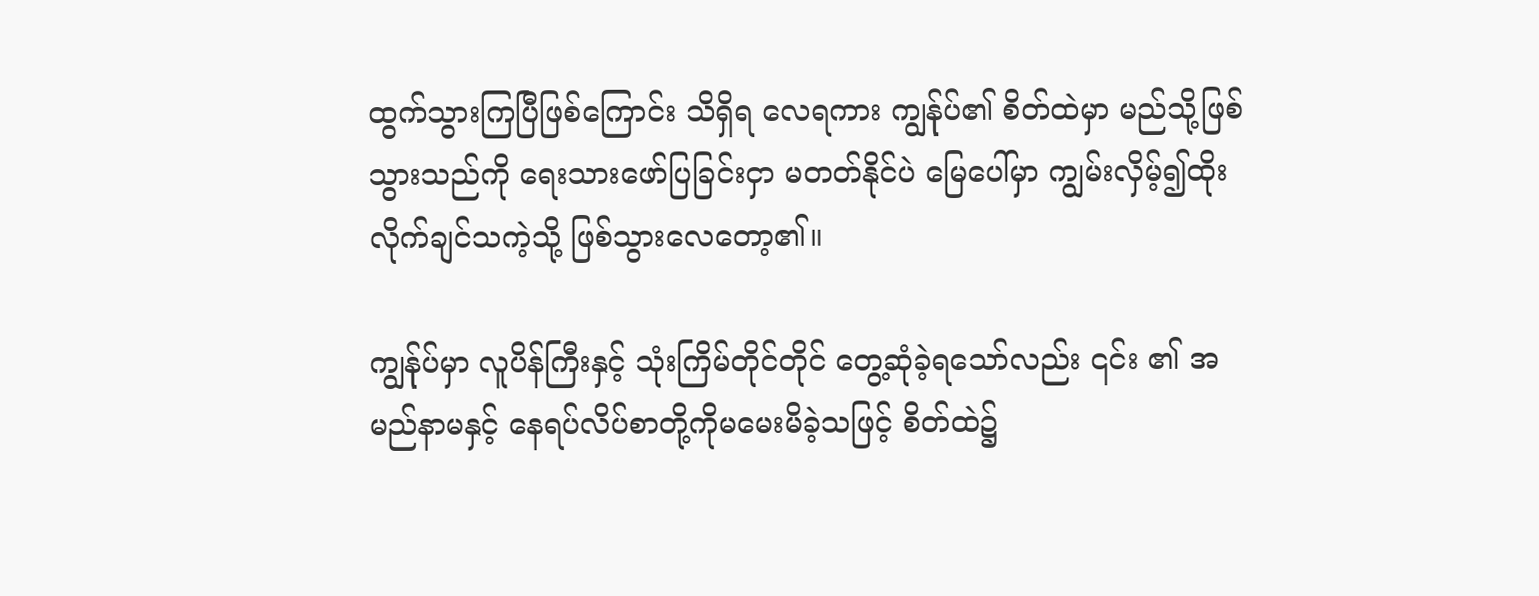ထွက်သွားကြပြီဖြစ်ကြောင်း သိရှိရ လေရကား ကျွန်ုပ်၏ စိတ်ထဲမှာ မည်သို့ဖြစ်သွားသည်ကို ရေးသားဖော်ပြခြင်းငှာ မတတ်နိုင်ပဲ မြေပေါ်မှာ ကျွမ်းလှိမ့်၍ထိုးလိုက်ချင်သကဲ့သို့ ဖြစ်သွားလေတော့၏။

ကျွန်ုပ်မှာ လူပိန်ကြီးနှင့် သုံးကြိမ်တိုင်တိုင် တွေ့ဆုံခဲ့ရသော်လည်း ၎င်း ၏ အမည်နာမနှင့် နေရပ်လိပ်စာတို့ကိုမမေးမိခဲ့သဖြင့် စိတ်ထဲ၌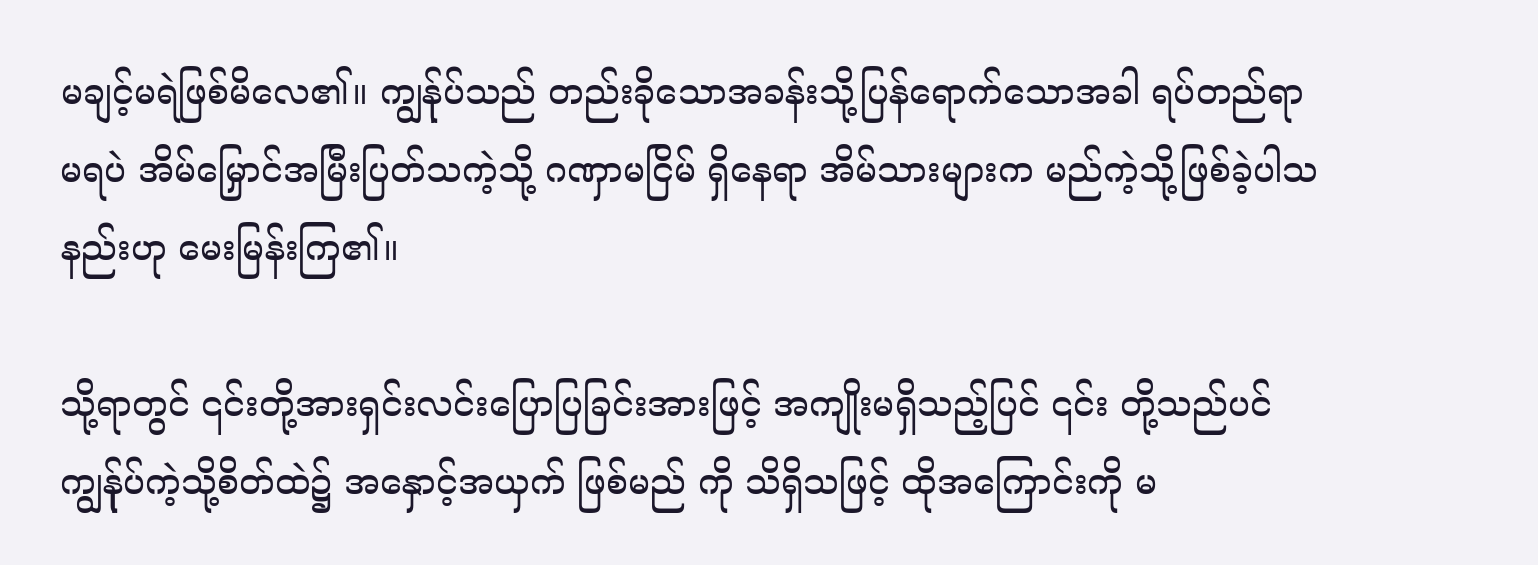မချင့်မရဲဖြစ်မိလေ၏။ ကျွန်ုပ်သည် တည်းခိုသောအခန်းသို့ပြန်ရောက်သောအခါ ရပ်တည်ရာမရပဲ အိမ်မြှောင်အမြီးပြတ်သကဲ့သို့ ဂဏှာမငြိမ် ရှိနေရာ အိမ်သားများက မည်ကဲ့သို့ဖြစ်ခဲ့ပါသနည်းဟု မေးမြန်းကြ၏။

သို့ရာတွင် ၎င်းတို့အားရှင်းလင်းပြောပြခြင်းအားဖြင့် အကျိုးမရှိသည့်ပြင် ၎င်း တို့သည်ပင် ကျွန်ုပ်ကဲ့သို့စိတ်ထဲ၌ အနှောင့်အယှက် ဖြစ်မည် ကို သိရှိသဖြင့် ထိုအကြောင်းကို မ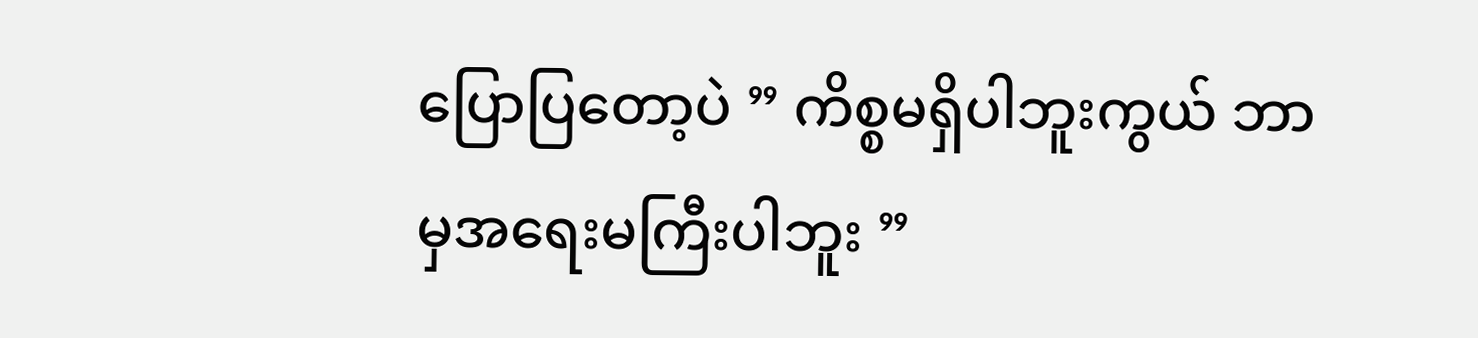ပြောပြတော့ပဲ ” ကိစ္စမရှိပါဘူးကွယ် ဘာမှအရေးမကြီးပါဘူး ”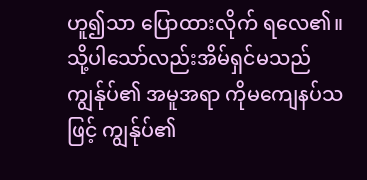ဟူ၍သာ ပြောထားလိုက် ရလေ၏။ သို့ပါသော်လည်းအိမ်ရှင်မသည် ကျွန်ုပ်၏ အမူအရာ ကိုမကျေနပ်သဖြင့် ကျွန်ုပ်၏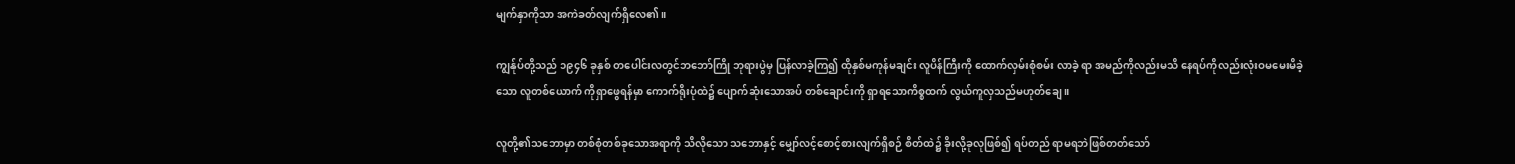မျက်နှာကိုသာ အကဲခတ်လျက်ရှိလေ၏။

ကျွန်ုပ်တို့သည် ၁၉၄၆ ခုနှစ် တပေါင်းလတွင်ဘဘော်ကြို ဘုရားပွဲမှ ပြန်လာခဲ့ကြ၍ ထိုနှစ်မကုန်မချင်း လူပိန်ကြီးကို ထောက်လှမ်းစုံစမ်း လာခဲ့ ရာ အမည်ကိုလည်းမသိ နေရပ်ကိုလည်းလုံးဝမမေးမိခဲ့သော လူတစ်ယောက် ကိုရှာဖွေရန်မှာ ကောက်ရိုးပုံထဲ၌ ပျောက်ဆုံးသောအပ် တစ်ချောင်းကို ရှာရသောကိစ္စထက် လွယ်ကူလှသည်မဟုတ်ချေ ။

လူတို့၏သဘောမှာ တစ်စုံတစ်ခုသောအရာကို သိလိုသော သဘောနှင့် မျှော်လင့်စောင့်စားလျက်ရှိစဉ် စိတ်ထဲ၌ ခိုးလို့ခုလုဖြစ်၍ ရပ်တည် ရာမရဘဲဖြစ်တတ်သော်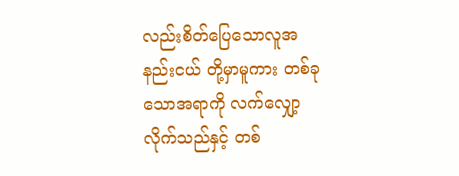လည်းစိတ်ပြေသောလူအနည်းငယ် တို့မှာမူကား တစ်ခုသောအရာကို လက်လျှော့လိုက်သည်နှင့် တစ်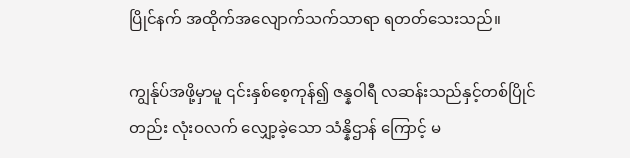ပြိုင်နက် အထိုက်အလျောက်သက်သာရာ ရတတ်သေးသည်။

ကျွန်ုပ်အဖို့မှာမူ ၎င်းနှစ်စေ့ကုန်၍ ဇန္နဝါရီ လဆန်းသည်နှင့်တစ်ပြိုင်တည်း လုံးဝလက် လျှော့ခဲ့သော သံန္နိဌာန် ကြောင့် မ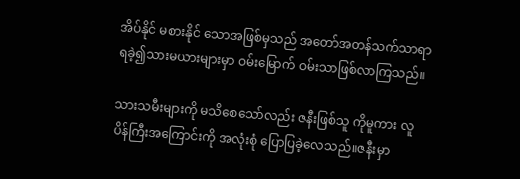အိပ်နိုင် မစားနိုင် သောအဖြစ်မှသည် အတော်အတန်သက်သာရာရခဲ့၍သားမယားများမှာ ဝမ်းမြောက် ဝမ်းသာဖြစ်လာကြသည်။

သားသမီးများကို မသိစေသော်လည်း ဇနီးဖြစ်သူ ကိုမူကား လူပိန်ကြီးအကြောင်းကို အလုံးစုံ ပြောပြခဲ့လေသည်။ဇနီးမှာ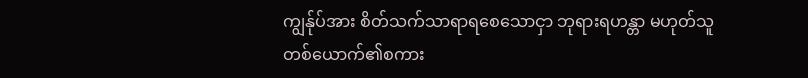ကျွန်ုပ်အား စိတ်သက်သာရာရစေသောငှာ ဘုရားရဟန္တာ မဟုတ်သူ တစ်ယောက်၏စကား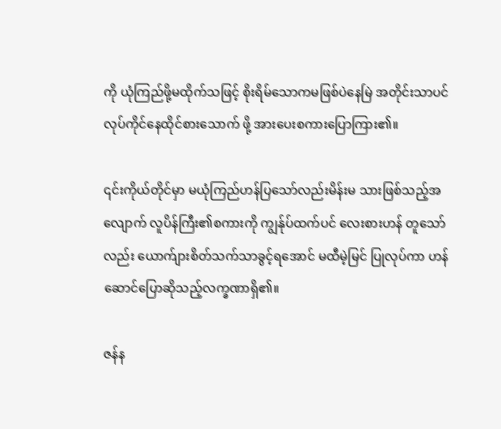ကို ယုံကြည်ဖို့မထိုက်သဖြင့် စိုးရိမ်သောကမဖြစ်ပဲနေမြဲ အတိုင်းသာပင် လုပ်ကိုင်နေထိုင်စားသောက် ဖို့ အားပေးစကားပြောကြား၏။

၎င်းကိုယ်တိုင်မှာ မယုံကြည်ဟန်ပြသော်လည်းမိန်းမ သားဖြစ်သည့်အလျောက် လူပိန်ကြီး၏စကားကို ကျွန်ုပ်ထက်ပင် လေးစားဟန် တူသော်လည်း ယောက်ျားစိတ်သက်သာခွင့်ရအောင် မထီမဲ့မြင် ပြုလုပ်ကာ ဟန်ဆောင်ပြောဆိုသည့်လက္ခဏာရှိ၏။

ဇန်န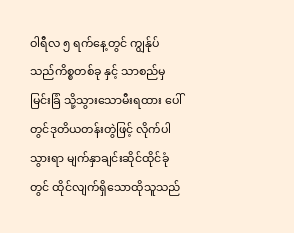ဝါရီလ ၅ ရက်နေ့တွင် ကျွန်ုပ်သည်ကိစ္စတစ်ခု နှင့် သာစည်မှ မြင်းခြံ သို့သွားသောမီးရထား ပေါ်တွင်ဒုတိယတန်းတွဲဖြင့် လိုက်ပါ သွားရာ မျက်နှာချင်းဆိုင်ထိုင်ခုံတွင် ထိုင်လျက်ရှိသောထိုသူသည်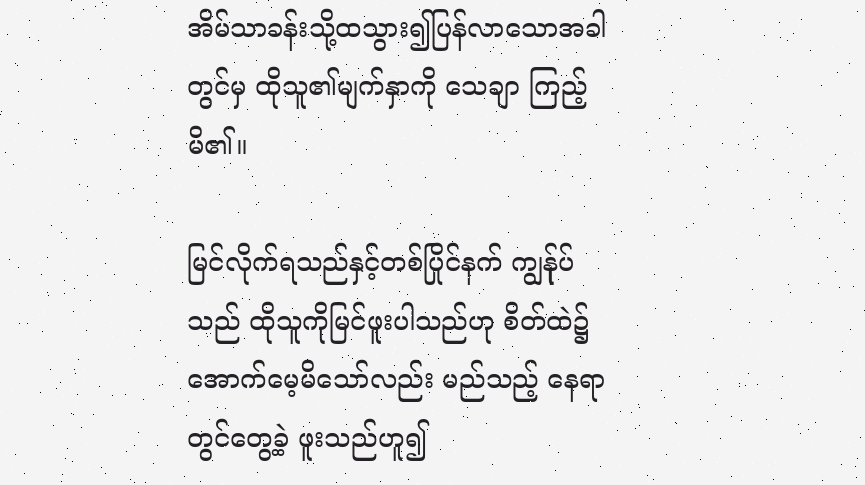အိမ်သာခန်းသို့ထသွား၍ပြန်လာသောအခါ တွင်မှ ထိုသူ၏မျက်နှာကို သေချာ ကြည့်မိ၏။

မြင်လိုက်ရသည်နှင့်တစ်ပြိုင်နက် ကျွန်ုပ်သည် ထိုသူကိုမြင်ဖူးပါသည်ဟု စိတ်ထဲ၌ အောက်မေ့မိသော်လည်း မည်သည့် နေရာတွင်တွေ့ခဲ့ ဖူးသည်ဟူ၍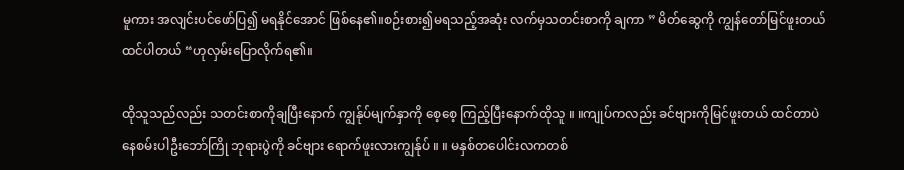မူကား အလျင်းပင်ဖော်ပြ၍ မရနိုင်အောင် ဖြစ်နေ၏။စဉ်းစား၍မရသည့်အဆုံး လက်မှသတင်းစာကို ချကာ ” မိတ်ဆွေကို ကျွန်တော်မြင်ဖူးတယ် ထင်ပါတယ် “ဟုလှမ်းပြောလိုက်ရ၏။

ထိုသူသည်လည်း သတင်းစာကိုချပြီးနောက် ကျွန်ုပ်မျက်နှာကို စေ့စေ့ ကြည့်ပြီးနောက်ထိုသူ ။ ။ကျုပ်ကလည်း ခင်ဗျားကိုမြင်ဖူးတယ် ထင်တာပဲ နေစမ်းပါဦးဘော်ကြို ဘုရားပွဲကို ခင်ဗျား ရောက်ဖူးလားကျွန်ုပ် ။ ။ မနှစ်တပေါင်းလကတစ်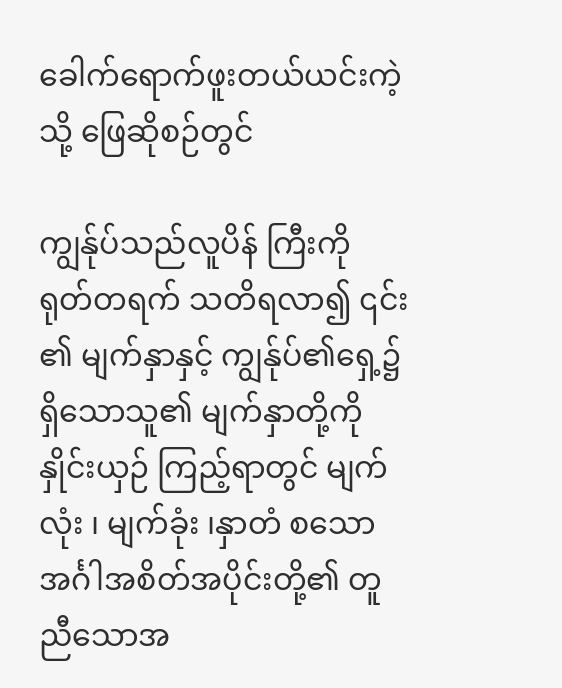ခေါက်ရောက်ဖူးတယ်ယင်းကဲ့သို့ ဖြေဆိုစဉ်တွင်

ကျွန်ုပ်သည်လူပိန် ကြီးကို ရုတ်တရက် သတိရလာ၍ ၎င်း ၏ မျက်နှာနှင့် ကျွန်ုပ်၏ရှေ့၌ရှိသောသူ၏ မျက်နှာတို့ကို နှိုင်းယှဉ် ကြည့်ရာတွင် မျက်လုံး ၊ မျက်ခုံး ၊နှာတံ စသော အင်္ဂါအစိတ်အပိုင်းတို့၏ တူညီသောအ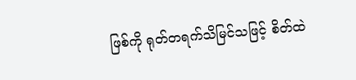ဖြစ်ကို ရုတ်တရက်သိမြင်သဖြင့် စိတ်ထဲ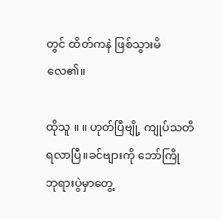တွင် ထိတ်ကနဲ ဖြစ်သွားမိလေ၏။

ထိုသူ ။ ။ ဟုတ်ပြီဗျို့ ကျုပ်သတိရလာပြီ။ခင်ဗျားကို ဘော်ကြို ဘုရားပွဲမှာတွေ့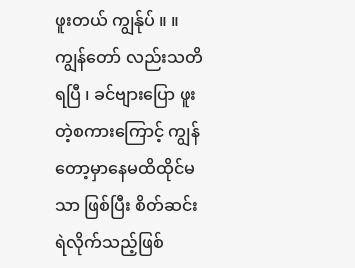ဖူးတယ် ကျွန်ုပ် ။ ။ကျွန်တော် လည်းသတိရပြီ ၊ ခင်ဗျားပြော ဖူးတဲ့စကားကြောင့် ကျွန်တော့မှာနေမထိထိုင်မသာ ဖြစ်ပြီး စိတ်ဆင်းရဲလိုက်သည့်ဖြစ်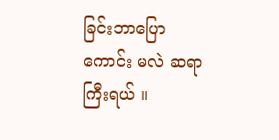ခြင်းဘာပြောကောင်း မလဲ ဆရာကြီးရယ် ။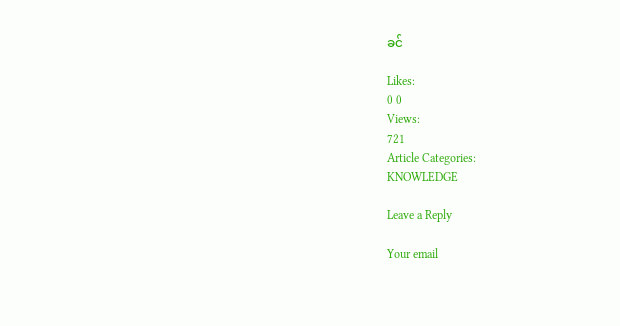ခင်

Likes:
0 0
Views:
721
Article Categories:
KNOWLEDGE

Leave a Reply

Your email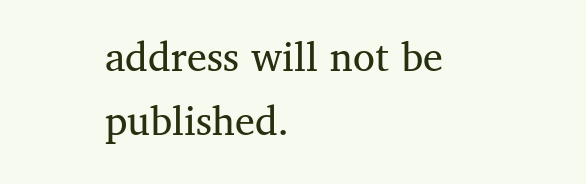address will not be published.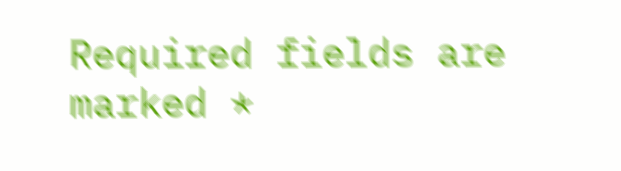Required fields are marked *